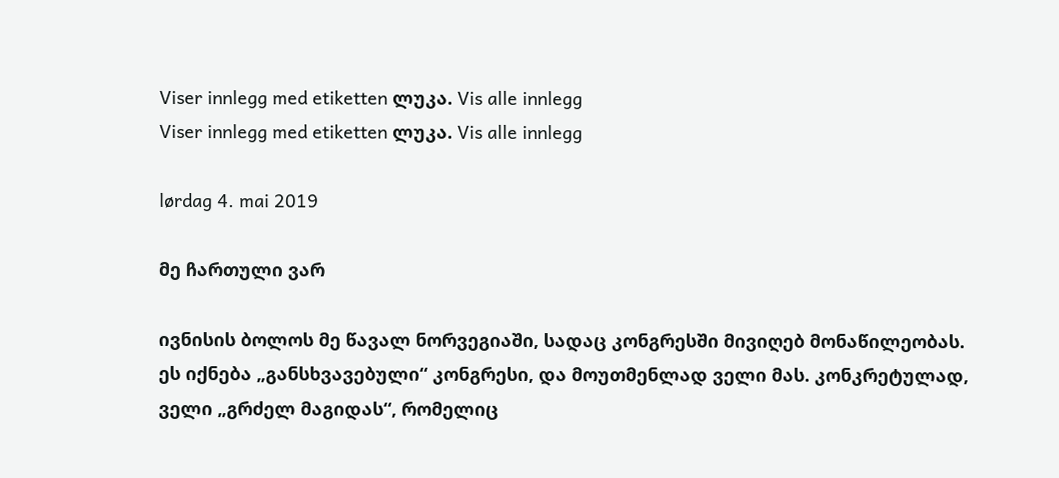Viser innlegg med etiketten ლუკა. Vis alle innlegg
Viser innlegg med etiketten ლუკა. Vis alle innlegg

lørdag 4. mai 2019

მე ჩართული ვარ

ივნისის ბოლოს მე წავალ ნორვეგიაში, სადაც კონგრესში მივიღებ მონაწილეობას. ეს იქნება „განსხვავებული“ კონგრესი, და მოუთმენლად ველი მას. კონკრეტულად, ველი „გრძელ მაგიდას“, რომელიც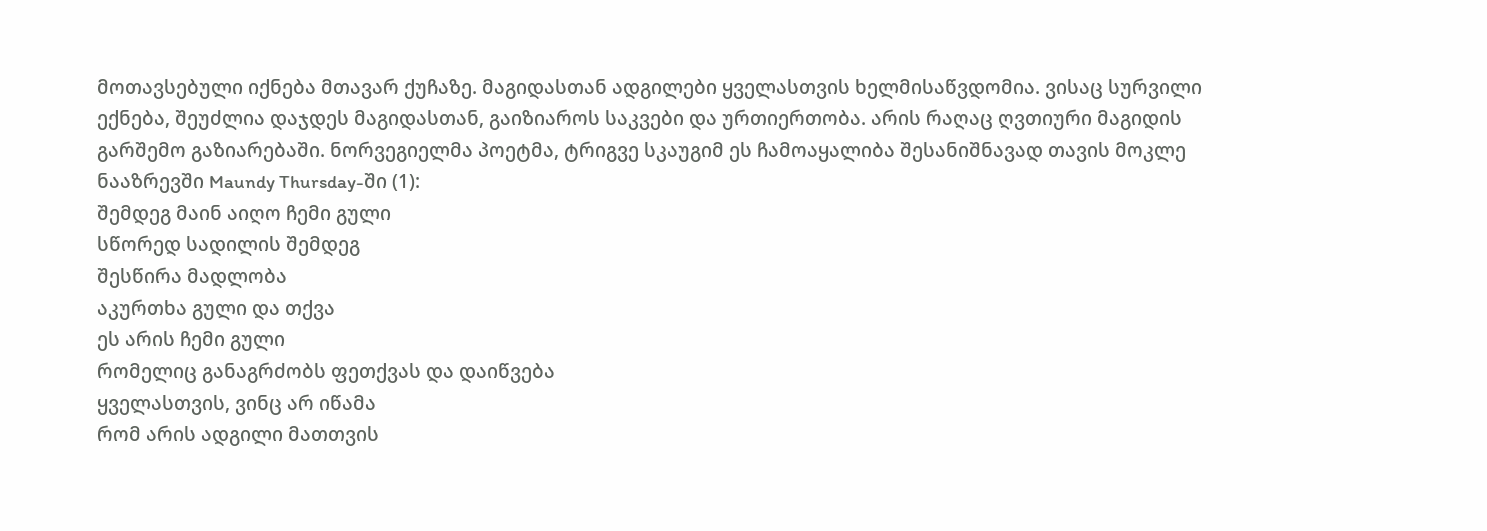მოთავსებული იქნება მთავარ ქუჩაზე. მაგიდასთან ადგილები ყველასთვის ხელმისაწვდომია. ვისაც სურვილი ექნება, შეუძლია დაჯდეს მაგიდასთან, გაიზიაროს საკვები და ურთიერთობა. არის რაღაც ღვთიური მაგიდის გარშემო გაზიარებაში. ნორვეგიელმა პოეტმა, ტრიგვე სკაუგიმ ეს ჩამოაყალიბა შესანიშნავად თავის მოკლე ნააზრევში Maundy Thursday-ში (1):
შემდეგ მაინ აიღო ჩემი გული
სწორედ სადილის შემდეგ
შესწირა მადლობა
აკურთხა გული და თქვა
ეს არის ჩემი გული
რომელიც განაგრძობს ფეთქვას და დაიწვება
ყველასთვის, ვინც არ იწამა
რომ არის ადგილი მათთვის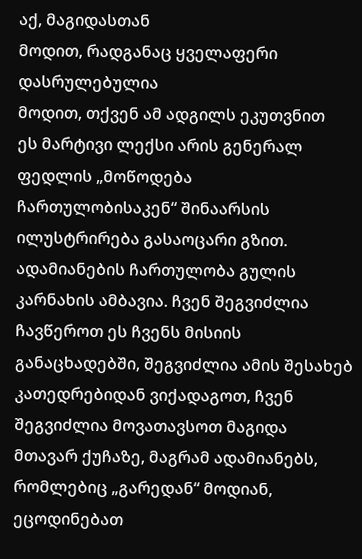აქ, მაგიდასთან
მოდით, რადგანაც ყველაფერი დასრულებულია
მოდით, თქვენ ამ ადგილს ეკუთვნით
ეს მარტივი ლექსი არის გენერალ ფედლის „მოწოდება ჩართულობისაკენ“ შინაარსის ილუსტრირება გასაოცარი გზით. ადამიანების ჩართულობა გულის კარნახის ამბავია. ჩვენ შეგვიძლია ჩავწეროთ ეს ჩვენს მისიის განაცხადებში, შეგვიძლია ამის შესახებ კათედრებიდან ვიქადაგოთ, ჩვენ შეგვიძლია მოვათავსოთ მაგიდა მთავარ ქუჩაზე, მაგრამ ადამიანებს, რომლებიც „გარედან“ მოდიან, ეცოდინებათ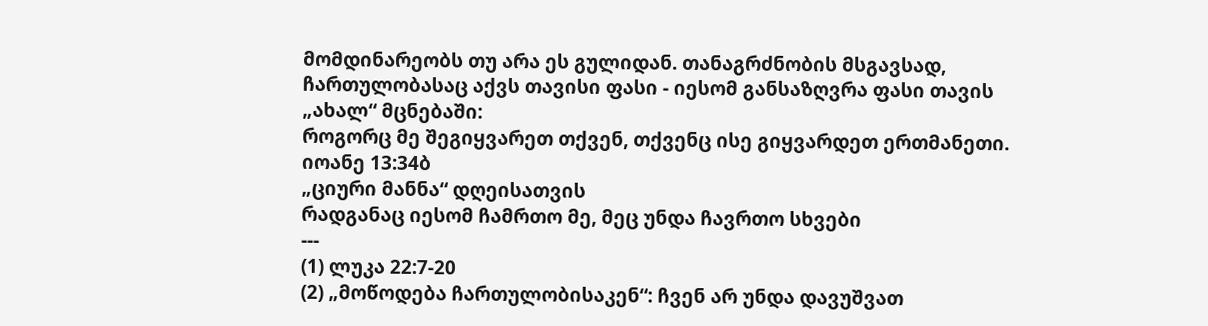მომდინარეობს თუ არა ეს გულიდან. თანაგრძნობის მსგავსად, ჩართულობასაც აქვს თავისი ფასი - იესომ განსაზღვრა ფასი თავის „ახალ“ მცნებაში:
როგორც მე შეგიყვარეთ თქვენ, თქვენც ისე გიყვარდეთ ერთმანეთი.
იოანე 13:34ბ
„ციური მანნა“ დღეისათვის
რადგანაც იესომ ჩამრთო მე, მეც უნდა ჩავრთო სხვები
---
(1) ლუკა 22:7-20
(2) „მოწოდება ჩართულობისაკენ“: ჩვენ არ უნდა დავუშვათ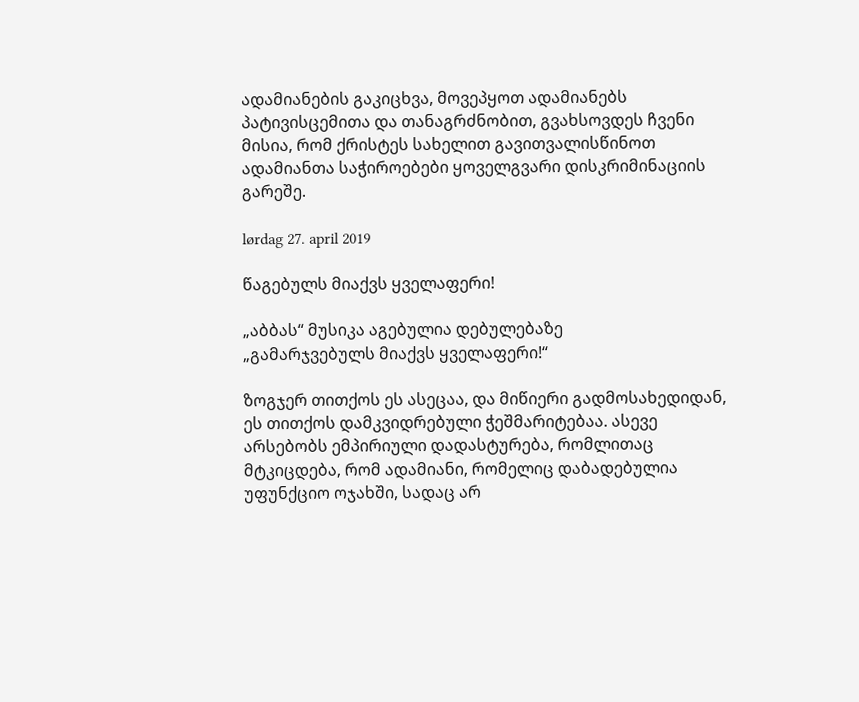ადამიანების გაკიცხვა, მოვეპყოთ ადამიანებს პატივისცემითა და თანაგრძნობით, გვახსოვდეს ჩვენი მისია, რომ ქრისტეს სახელით გავითვალისწინოთ ადამიანთა საჭიროებები ყოველგვარი დისკრიმინაციის გარეშე.

lørdag 27. april 2019

წაგებულს მიაქვს ყველაფერი!

„აბბას“ მუსიკა აგებულია დებულებაზე
„გამარჯვებულს მიაქვს ყველაფერი!“

ზოგჯერ თითქოს ეს ასეცაა, და მიწიერი გადმოსახედიდან, ეს თითქოს დამკვიდრებული ჭეშმარიტებაა. ასევე არსებობს ემპირიული დადასტურება, რომლითაც მტკიცდება, რომ ადამიანი, რომელიც დაბადებულია უფუნქციო ოჯახში, სადაც არ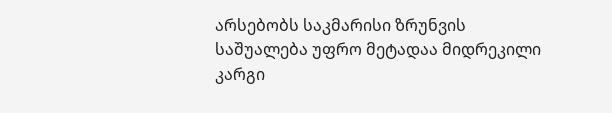არსებობს საკმარისი ზრუნვის საშუალება უფრო მეტადაა მიდრეკილი კარგი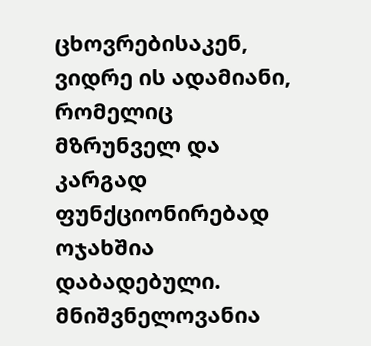ცხოვრებისაკენ, ვიდრე ის ადამიანი, რომელიც მზრუნველ და კარგად ფუნქციონირებად ოჯახშია დაბადებული. მნიშვნელოვანია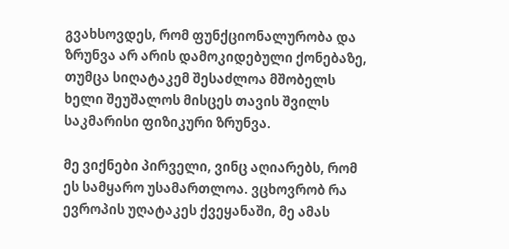გვახსოვდეს, რომ ფუნქციონალურობა და ზრუნვა არ არის დამოკიდებული ქონებაზე, თუმცა სიღატაკემ შესაძლოა მშობელს ხელი შეუშალოს მისცეს თავის შვილს საკმარისი ფიზიკური ზრუნვა.

მე ვიქნები პირველი, ვინც აღიარებს, რომ ეს სამყარო უსამართლოა. ვცხოვრობ რა ევროპის უღატაკეს ქვეყანაში, მე ამას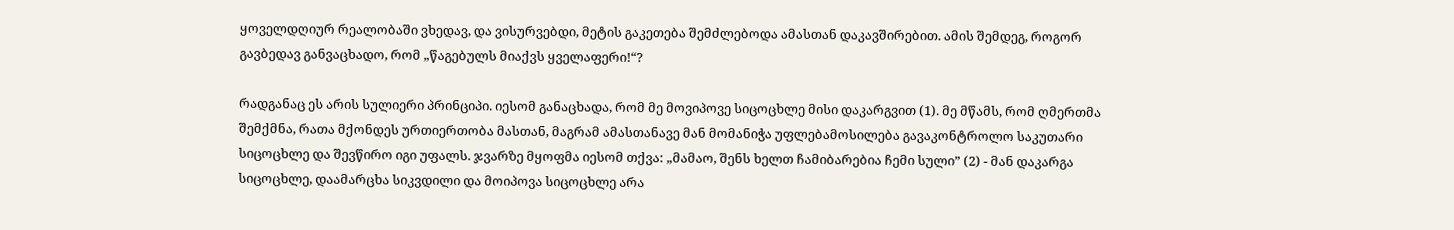ყოველდღიურ რეალობაში ვხედავ, და ვისურვებდი, მეტის გაკეთება შემძლებოდა ამასთან დაკავშირებით. ამის შემდეგ, როგორ გავბედავ განვაცხადო, რომ „წაგებულს მიაქვს ყველაფერი!“?

რადგანაც ეს არის სულიერი პრინციპი. იესომ განაცხადა, რომ მე მოვიპოვე სიცოცხლე მისი დაკარგვით (1). მე მწამს, რომ ღმერთმა შემქმნა, რათა მქონდეს ურთიერთობა მასთან, მაგრამ ამასთანავე მან მომანიჭა უფლებამოსილება გავაკონტროლო საკუთარი სიცოცხლე და შევწირო იგი უფალს. ჯვარზე მყოფმა იესომ თქვა: „მამაო, შენს ხელთ ჩამიბარებია ჩემი სული” (2) - მან დაკარგა სიცოცხლე, დაამარცხა სიკვდილი და მოიპოვა სიცოცხლე არა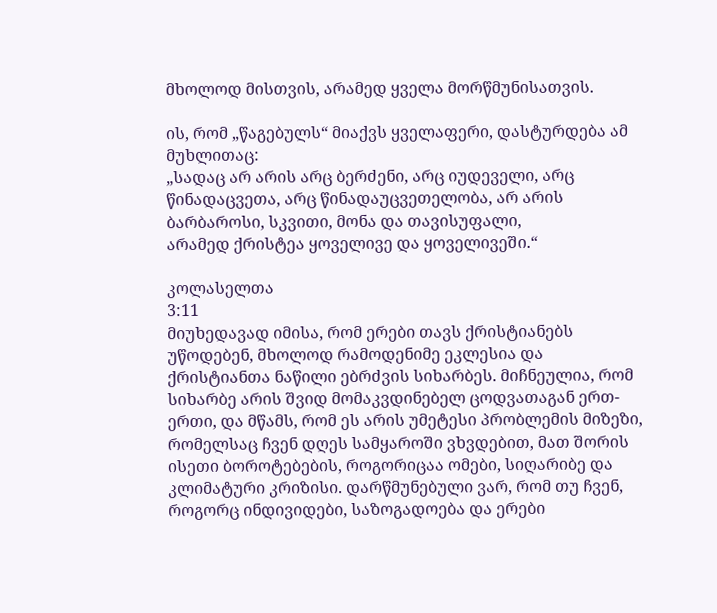მხოლოდ მისთვის, არამედ ყველა მორწმუნისათვის.

ის, რომ „წაგებულს“ მიაქვს ყველაფერი, დასტურდება ამ მუხლითაც:
„სადაც არ არის არც ბერძენი, არც იუდეველი, არც წინადაცვეთა, არც წინადაუცვეთელობა, არ არის ბარბაროსი, სკვითი, მონა და თავისუფალი,
არამედ ქრისტეა ყოველივე და ყოველივეში.“

კოლასელთა
3:11
მიუხედავად იმისა, რომ ერები თავს ქრისტიანებს უწოდებენ, მხოლოდ რამოდენიმე ეკლესია და ქრისტიანთა ნაწილი ებრძვის სიხარბეს. მიჩნეულია, რომ სიხარბე არის შვიდ მომაკვდინებელ ცოდვათაგან ერთ-ერთი, და მწამს, რომ ეს არის უმეტესი პრობლემის მიზეზი, რომელსაც ჩვენ დღეს სამყაროში ვხვდებით, მათ შორის ისეთი ბოროტებების, როგორიცაა ომები, სიღარიბე და კლიმატური კრიზისი. დარწმუნებული ვარ, რომ თუ ჩვენ, როგორც ინდივიდები, საზოგადოება და ერები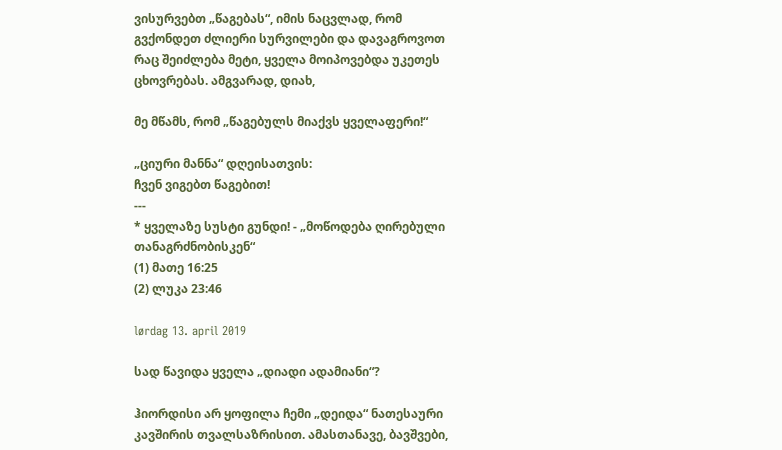ვისურვებთ „წაგებას“, იმის ნაცვლად, რომ გვქონდეთ ძლიერი სურვილები და დავაგროვოთ რაც შეიძლება მეტი, ყველა მოიპოვებდა უკეთეს ცხოვრებას. ამგვარად, დიახ,

მე მწამს, რომ „წაგებულს მიაქვს ყველაფერი!“

„ციური მანნა“ დღეისათვის:
ჩვენ ვიგებთ წაგებით!
---
* ყველაზე სუსტი გუნდი! - „მოწოდება ღირებული თანაგრძნობისკენ“
(1) მათე 16:25
(2) ლუკა 23:46

lørdag 13. april 2019

სად წავიდა ყველა „დიადი ადამიანი“?

ჰიორდისი არ ყოფილა ჩემი „დეიდა“ ნათესაური კავშირის თვალსაზრისით. ამასთანავე, ბავშვები,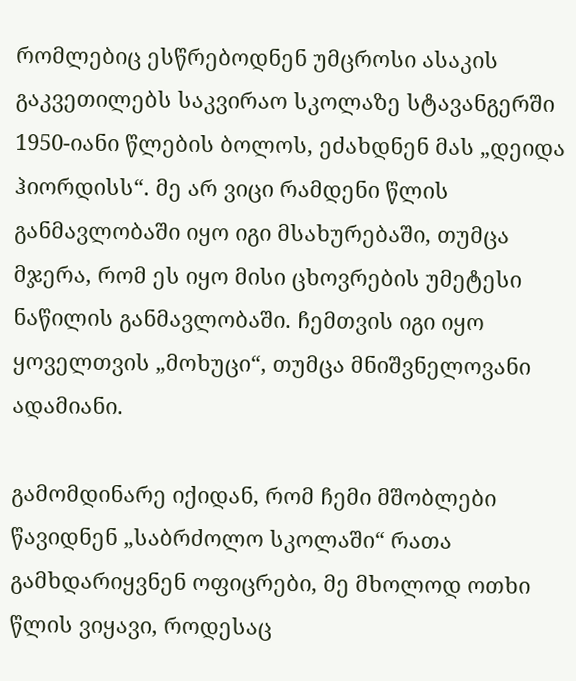რომლებიც ესწრებოდნენ უმცროსი ასაკის გაკვეთილებს საკვირაო სკოლაზე სტავანგერში 1950-იანი წლების ბოლოს, ეძახდნენ მას „დეიდა ჰიორდისს“. მე არ ვიცი რამდენი წლის განმავლობაში იყო იგი მსახურებაში, თუმცა მჯერა, რომ ეს იყო მისი ცხოვრების უმეტესი ნაწილის განმავლობაში. ჩემთვის იგი იყო ყოველთვის „მოხუცი“, თუმცა მნიშვნელოვანი ადამიანი.

გამომდინარე იქიდან, რომ ჩემი მშობლები წავიდნენ „საბრძოლო სკოლაში“ რათა გამხდარიყვნენ ოფიცრები, მე მხოლოდ ოთხი წლის ვიყავი, როდესაც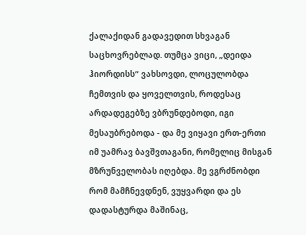ქალაქიდან გადავედით სხვაგან საცხოვრებლად. თუმცა ვიცი, „დეიდა ჰიორდისს“ ვახსოვდი, ლოცულობდა ჩემთვის და ყოველთვის, როდესაც არდადეგებზე ვბრუნდებოდი, იგი მესაუბრებოდა - და მე ვიყავი ერთ-ერთი იმ უამრავ ბავშვთაგანი, რომელიც მისგან მზრუნველობას იღებდა. მე ვგრძნობდი რომ მამჩნევდნენ, ვუყვარდი და ეს დადასტურდა მაშინაც,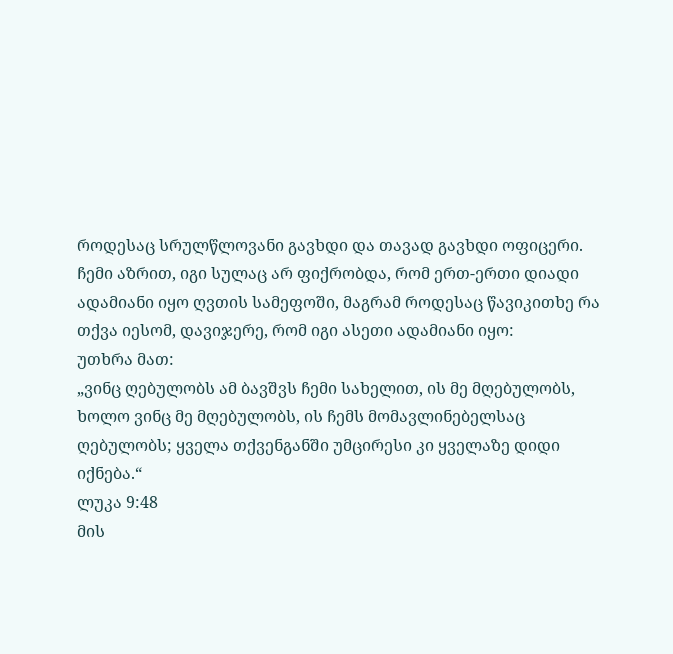როდესაც სრულწლოვანი გავხდი და თავად გავხდი ოფიცერი. ჩემი აზრით, იგი სულაც არ ფიქრობდა, რომ ერთ-ერთი დიადი ადამიანი იყო ღვთის სამეფოში, მაგრამ როდესაც წავიკითხე რა თქვა იესომ, დავიჯერე, რომ იგი ასეთი ადამიანი იყო:
უთხრა მათ:
„ვინც ღებულობს ამ ბავშვს ჩემი სახელით, ის მე მღებულობს, ხოლო ვინც მე მღებულობს, ის ჩემს მომავლინებელსაც ღებულობს; ყველა თქვენგანში უმცირესი კი ყველაზე დიდი იქნება.“
ლუკა 9:48
მის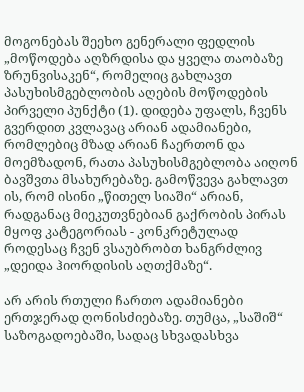მოგონებას შეეხო გენერალი ფედლის „მოწოდება აღზრდისა და ყველა თაობაზე ზრუნვისაკენ“, რომელიც გახლავთ პასუხისმგებლობის აღების მოწოდების პირველი პუნქტი (1). დიდება უფალს, ჩვენს გვერდით კვლავაც არიან ადამიანები, რომლებიც მზად არიან ჩაერთონ და მოემზადონ, რათა პასუხისმგებლობა აიღონ ბავშვთა მსახურებაზე. გამოწვევა გახლავთ ის, რომ ისინი „წითელ სიაში“ არიან, რადგანაც მიეკუთვნებიან გაქრობის პირას მყოფ კატეგორიას - კონკრეტულად როდესაც ჩვენ ვსაუბრობთ ხანგრძლივ „დეიდა ჰიორდისის აღთქმაზე“.

არ არის რთული ჩართო ადამიანები ერთჯერად ღონისძიებაზე. თუმცა, „საშიშ“ საზოგადოებაში, სადაც სხვადასხვა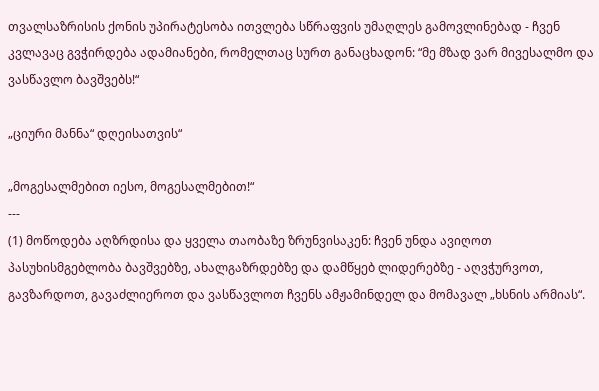თვალსაზრისის ქონის უპირატესობა ითვლება სწრაფვის უმაღლეს გამოვლინებად - ჩვენ კვლავაც გვჭირდება ადამიანები, რომელთაც სურთ განაცხადონ: “მე მზად ვარ მივესალმო და ვასწავლო ბავშვებს!“

„ციური მანნა“ დღეისათვის“

„მოგესალმებით იესო, მოგესალმებით!“
---
(1) მოწოდება აღზრდისა და ყველა თაობაზე ზრუნვისაკენ: ჩვენ უნდა ავიღოთ პასუხისმგებლობა ბავშვებზე, ახალგაზრდებზე და დამწყებ ლიდერებზე - აღვჭურვოთ, გავზარდოთ, გავაძლიეროთ და ვასწავლოთ ჩვენს ამჟამინდელ და მომავალ „ხსნის არმიას“.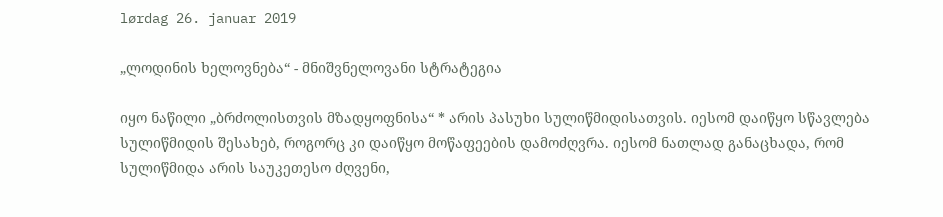lørdag 26. januar 2019

„ლოდინის ხელოვნება“ - მნიშვნელოვანი სტრატეგია

იყო ნაწილი „ბრძოლისთვის მზადყოფნისა“ * არის პასუხი სულიწმიდისათვის. იესომ დაიწყო სწავლება სულიწმიდის შესახებ, როგორც კი დაიწყო მოწაფეების დამოძღვრა. იესომ ნათლად განაცხადა, რომ სულიწმიდა არის საუკეთესო ძღვენი,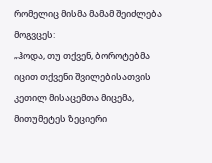რომელიც მისმა მამამ შეიძლება მოგვცეს:
„ჰოდა, თუ თქვენ, ბოროტებმა იცით თქვენი შვილებისათვის კეთილ მისაცემთა მიცემა, მითუმეტეს ზეციერი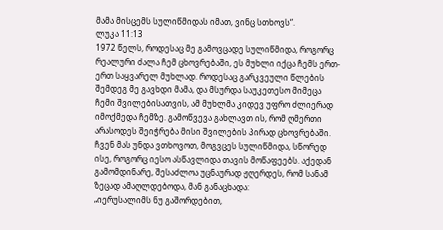მამა მისცემს სულიწმიდას იმათ, ვინც სთხოვს“.
ლუკა 11:13
1972 წელს, როდესაც მე გამოვცადე სულიწმიდა, როგორც რეალური ძალა ჩემ ცხოვრებაში, ეს მუხლი იქცა ჩემს ერთ-ერთ საყვარელ მუხლად. როდესაც გარკვეული წლების შემდეგ მე გავხდი მამა, და მსურდა საუკეთესო მიმეცა ჩემი შვილებისათვის, ამ მუხლმა კიდევ უფრო ძლიერად იმოქმედა ჩემზე. გამოწვევა გახლავთ ის, რომ ღმერთი არასოდეს შეიჭრება მისი შვილების პირად ცხოვრებაში. ჩვენ მას უნდა ვთხოვოთ, მოგვცეს სულიწმიდა, სწორედ ისე, როგორც იესო ასწავლიდა თავის მოწაფეებს. აქედან გამომდინარე, შესაძლოა უცნაურად ჟღერდეს, რომ სანამ ზეცად ამაღლდებოდა, მან განაცხადა:
„იერუსალიმს ნუ გაშორდებით,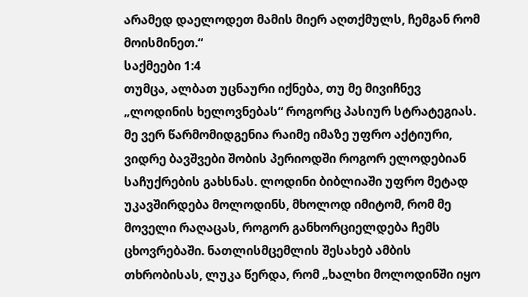არამედ დაელოდეთ მამის მიერ აღთქმულს, ჩემგან რომ მოისმინეთ.“
საქმეები 1:4
თუმცა, ალბათ უცნაური იქნება, თუ მე მივიჩნევ „ლოდინის ხელოვნებას“ როგორც პასიურ სტრატეგიას. მე ვერ წარმომიდგენია რაიმე იმაზე უფრო აქტიური, ვიდრე ბავშვები შობის პერიოდში როგორ ელოდებიან საჩუქრების გახსნას. ლოდინი ბიბლიაში უფრო მეტად უკავშირდება მოლოდინს, მხოლოდ იმიტომ, რომ მე მოველი რაღაცას, როგორ განხორციელდება ჩემს ცხოვრებაში. ნათლისმცემლის შესახებ ამბის თხრობისას, ლუკა წერდა, რომ „ხალხი მოლოდინში იყო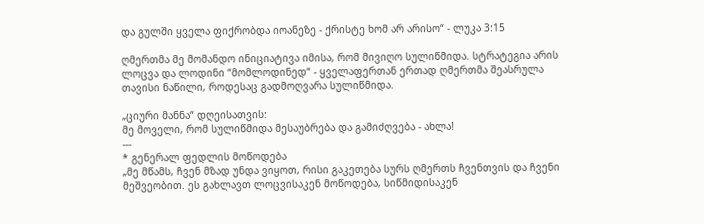და გულში ყველა ფიქრობდა იოანეზე - ქრისტე ხომ არ არისო“ - ლუკა 3:15

ღმერთმა მე მომანდო ინიციატივა იმისა, რომ მივიღო სულიწმიდა. სტრატეგია არის ლოცვა და ლოდინი “მომლოდინედ“ - ყველაფერთან ერთად ღმერთმა შეასრულა თავისი ნაწილი, როდესაც გადმოღვარა სულიწმიდა.

„ციური მანნა“ დღეისათვის:
მე მოველი, რომ სულიწმიდა მესაუბრება და გამიძღვება - ახლა!
---
* გენერალ ფედლის მოწოდება
„მე მწამს, ჩვენ მზად უნდა ვიყოთ, რისი გაკეთება სურს ღმერთს ჩვენთვის და ჩვენი მეშვეობით. ეს გახლავთ ლოცვისაკენ მოწოდება, სიწმიდისაკენ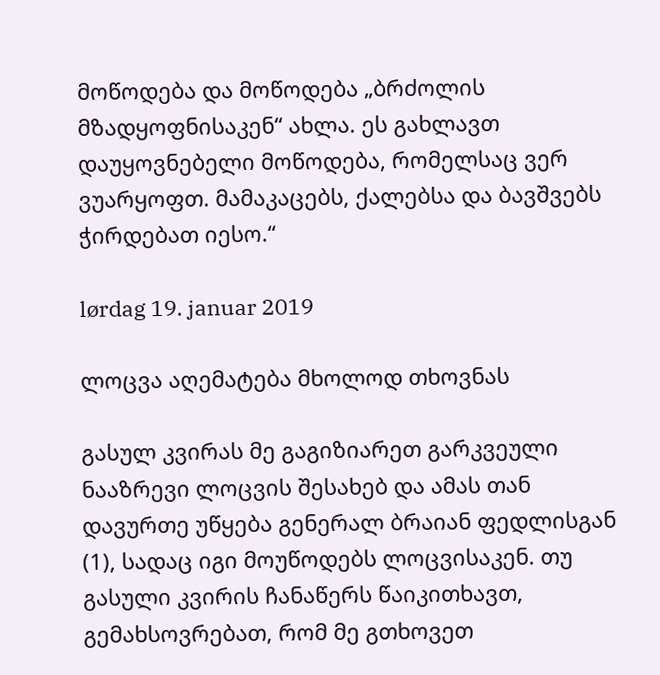მოწოდება და მოწოდება „ბრძოლის მზადყოფნისაკენ“ ახლა. ეს გახლავთ დაუყოვნებელი მოწოდება, რომელსაც ვერ ვუარყოფთ. მამაკაცებს, ქალებსა და ბავშვებს ჭირდებათ იესო.“

lørdag 19. januar 2019

ლოცვა აღემატება მხოლოდ თხოვნას

გასულ კვირას მე გაგიზიარეთ გარკვეული ნააზრევი ლოცვის შესახებ და ამას თან დავურთე უწყება გენერალ ბრაიან ფედლისგან (1), სადაც იგი მოუწოდებს ლოცვისაკენ. თუ გასული კვირის ჩანაწერს წაიკითხავთ, გემახსოვრებათ, რომ მე გთხოვეთ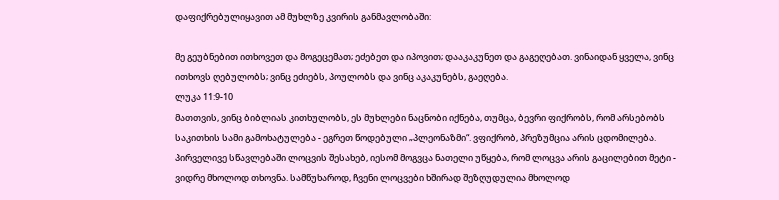დაფიქრებულიყავით ამ მუხლზე კვირის განმავლობაში:

მე გეუბნებით ითხოვეთ და მოგეცემათ; ეძებეთ და იპოვით; დააკაკუნეთ და გაგეღებათ. ვინაიდან ყველა, ვინც ითხოვს ღებულობს; ვინც ეძიებს, პოულობს და ვინც აკაკუნებს, გაეღება.
ლუკა 11:9-10
მათთვის, ვინც ბიბლიას კითხულობს, ეს მუხლები ნაცნობი იქნება, თუმცა, ბევრი ფიქრობს, რომ არსებობს საკითხის სამი გამოხატულება - ეგრეთ წოდებული „პლეონაზმი“. ვფიქრობ, პრეზუმცია არის ცდომილება. პირველივე სწავლებაში ლოცვის შესახებ, იესომ მოგვცა ნათელი უწყება, რომ ლოცვა არის გაცილებით მეტი - ვიდრე მხოლოდ თხოვნა. სამწუხაროდ, ჩვენი ლოცვები ხშირად შეზღუდულია მხოლოდ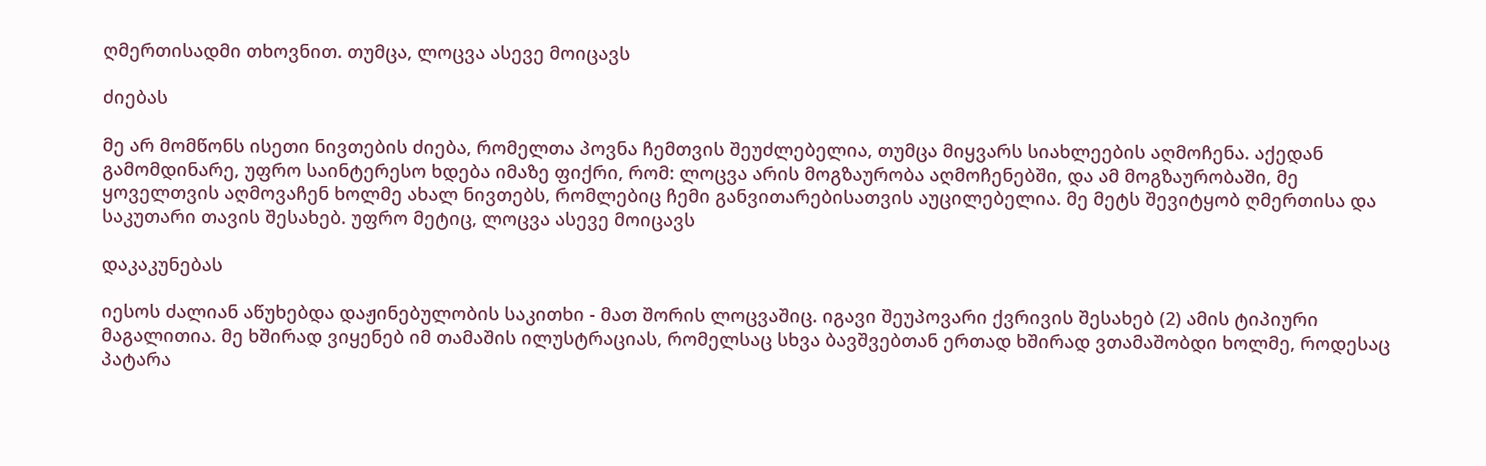ღმერთისადმი თხოვნით. თუმცა, ლოცვა ასევე მოიცავს

ძიებას

მე არ მომწონს ისეთი ნივთების ძიება, რომელთა პოვნა ჩემთვის შეუძლებელია, თუმცა მიყვარს სიახლეების აღმოჩენა. აქედან გამომდინარე, უფრო საინტერესო ხდება იმაზე ფიქრი, რომ: ლოცვა არის მოგზაურობა აღმოჩენებში, და ამ მოგზაურობაში, მე ყოველთვის აღმოვაჩენ ხოლმე ახალ ნივთებს, რომლებიც ჩემი განვითარებისათვის აუცილებელია. მე მეტს შევიტყობ ღმერთისა და საკუთარი თავის შესახებ. უფრო მეტიც, ლოცვა ასევე მოიცავს

დაკაკუნებას

იესოს ძალიან აწუხებდა დაჟინებულობის საკითხი - მათ შორის ლოცვაშიც. იგავი შეუპოვარი ქვრივის შესახებ (2) ამის ტიპიური მაგალითია. მე ხშირად ვიყენებ იმ თამაშის ილუსტრაციას, რომელსაც სხვა ბავშვებთან ერთად ხშირად ვთამაშობდი ხოლმე, როდესაც პატარა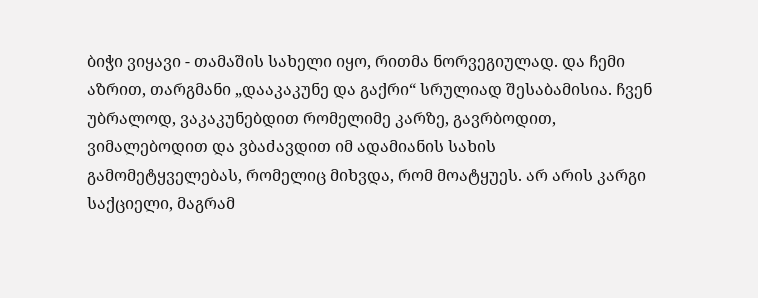ბიჭი ვიყავი - თამაშის სახელი იყო, რითმა ნორვეგიულად. და ჩემი აზრით, თარგმანი „დააკაკუნე და გაქრი“ სრულიად შესაბამისია. ჩვენ უბრალოდ, ვაკაკუნებდით რომელიმე კარზე, გავრბოდით, ვიმალებოდით და ვბაძავდით იმ ადამიანის სახის გამომეტყველებას, რომელიც მიხვდა, რომ მოატყუეს. არ არის კარგი საქციელი, მაგრამ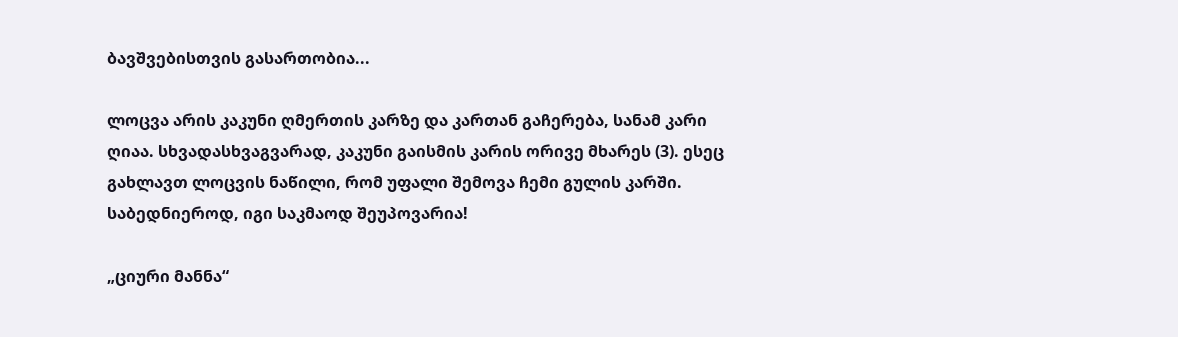ბავშვებისთვის გასართობია...

ლოცვა არის კაკუნი ღმერთის კარზე და კართან გაჩერება, სანამ კარი ღიაა. სხვადასხვაგვარად, კაკუნი გაისმის კარის ორივე მხარეს (3). ესეც გახლავთ ლოცვის ნაწილი, რომ უფალი შემოვა ჩემი გულის კარში. საბედნიეროდ, იგი საკმაოდ შეუპოვარია!

„ციური მანნა“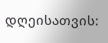დღეისათვის: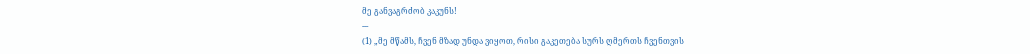მე განვაგრძობ კაკუნს!
---
(1) „მე მწამს, ჩვენ მზად უნდა ვიყოთ, რისი გაკეთება სურს ღმერთს ჩვენთვის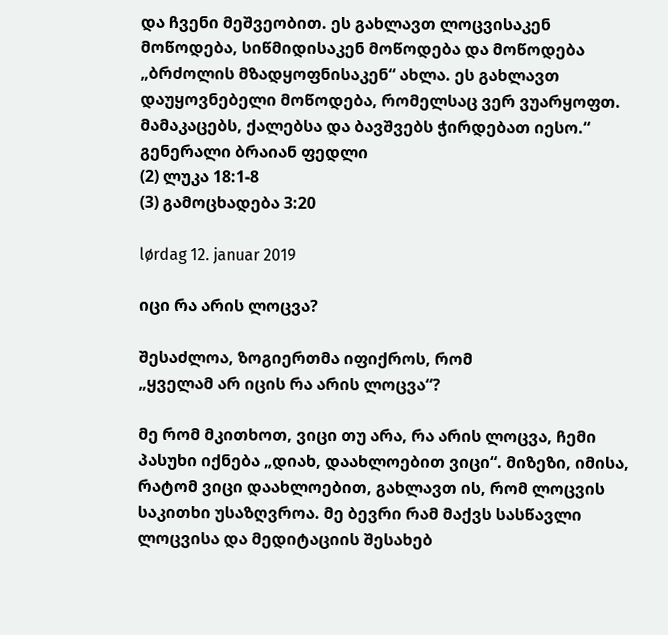და ჩვენი მეშვეობით. ეს გახლავთ ლოცვისაკენ მოწოდება, სიწმიდისაკენ მოწოდება და მოწოდება „ბრძოლის მზადყოფნისაკენ“ ახლა. ეს გახლავთ დაუყოვნებელი მოწოდება, რომელსაც ვერ ვუარყოფთ. მამაკაცებს, ქალებსა და ბავშვებს ჭირდებათ იესო.“
გენერალი ბრაიან ფედლი
(2) ლუკა 18:1-8
(3) გამოცხადება 3:20

lørdag 12. januar 2019

იცი რა არის ლოცვა?

შესაძლოა, ზოგიერთმა იფიქროს, რომ
„ყველამ არ იცის რა არის ლოცვა“?

მე რომ მკითხოთ, ვიცი თუ არა, რა არის ლოცვა, ჩემი პასუხი იქნება „დიახ, დაახლოებით ვიცი“. მიზეზი, იმისა, რატომ ვიცი დაახლოებით, გახლავთ ის, რომ ლოცვის საკითხი უსაზღვროა. მე ბევრი რამ მაქვს სასწავლი ლოცვისა და მედიტაციის შესახებ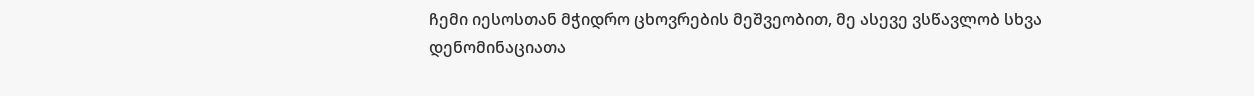ჩემი იესოსთან მჭიდრო ცხოვრების მეშვეობით, მე ასევე ვსწავლობ სხვა დენომინაციათა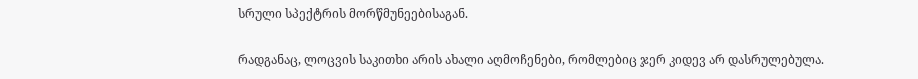სრული სპექტრის მორწმუნეებისაგან.

რადგანაც, ლოცვის საკითხი არის ახალი აღმოჩენები, რომლებიც ჯერ კიდევ არ დასრულებულა.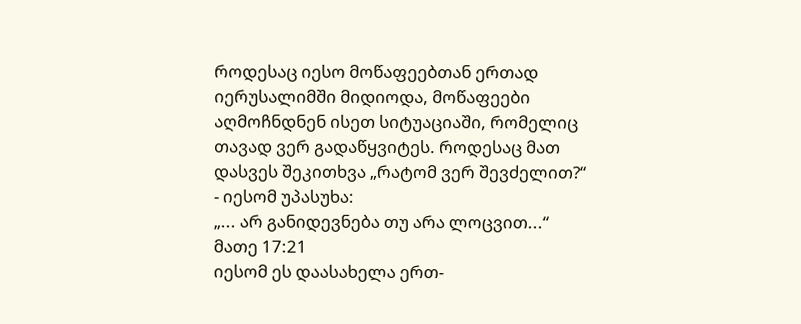როდესაც იესო მოწაფეებთან ერთად იერუსალიმში მიდიოდა, მოწაფეები აღმოჩნდნენ ისეთ სიტუაციაში, რომელიც თავად ვერ გადაწყვიტეს. როდესაც მათ დასვეს შეკითხვა „რატომ ვერ შევძელით?“ - იესომ უპასუხა:
„... არ განიდევნება თუ არა ლოცვით...“
მათე 17:21
იესომ ეს დაასახელა ერთ-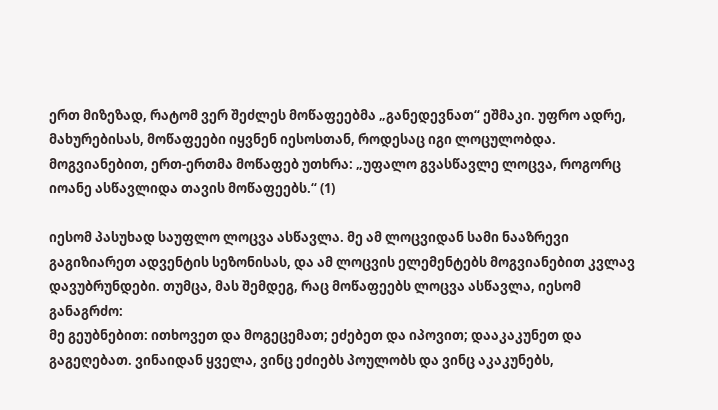ერთ მიზეზად, რატომ ვერ შეძლეს მოწაფეებმა „განედევნათ“ ეშმაკი. უფრო ადრე, მახურებისას, მოწაფეები იყვნენ იესოსთან, როდესაც იგი ლოცულობდა. მოგვიანებით, ერთ-ერთმა მოწაფებ უთხრა: „უფალო გვასწავლე ლოცვა, როგორც იოანე ასწავლიდა თავის მოწაფეებს.“ (1)

იესომ პასუხად საუფლო ლოცვა ასწავლა. მე ამ ლოცვიდან სამი ნააზრევი გაგიზიარეთ ადვენტის სეზონისას, და ამ ლოცვის ელემენტებს მოგვიანებით კვლავ დავუბრუნდები. თუმცა, მას შემდეგ, რაც მოწაფეებს ლოცვა ასწავლა, იესომ განაგრძო:
მე გეუბნებით: ითხოვეთ და მოგეცემათ; ეძებეთ და იპოვით; დააკაკუნეთ და გაგეღებათ. ვინაიდან ყველა, ვინც ეძიებს პოულობს და ვინც აკაკუნებს,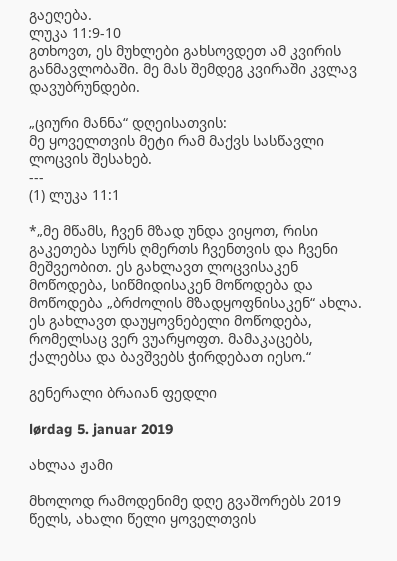გაეღება.
ლუკა 11:9-10
გთხოვთ, ეს მუხლები გახსოვდეთ ამ კვირის განმავლობაში. მე მას შემდეგ კვირაში კვლავ დავუბრუნდები.

„ციური მანნა“ დღეისათვის:
მე ყოველთვის მეტი რამ მაქვს სასწავლი ლოცვის შესახებ.
---
(1) ლუკა 11:1

*„მე მწამს, ჩვენ მზად უნდა ვიყოთ, რისი გაკეთება სურს ღმერთს ჩვენთვის და ჩვენი მეშვეობით. ეს გახლავთ ლოცვისაკენ მოწოდება, სიწმიდისაკენ მოწოდება და მოწოდება „ბრძოლის მზადყოფნისაკენ“ ახლა. ეს გახლავთ დაუყოვნებელი მოწოდება, რომელსაც ვერ ვუარყოფთ. მამაკაცებს, ქალებსა და ბავშვებს ჭირდებათ იესო.“

გენერალი ბრაიან ფედლი

lørdag 5. januar 2019

ახლაა ჟამი

მხოლოდ რამოდენიმე დღე გვაშორებს 2019 წელს, ახალი წელი ყოველთვის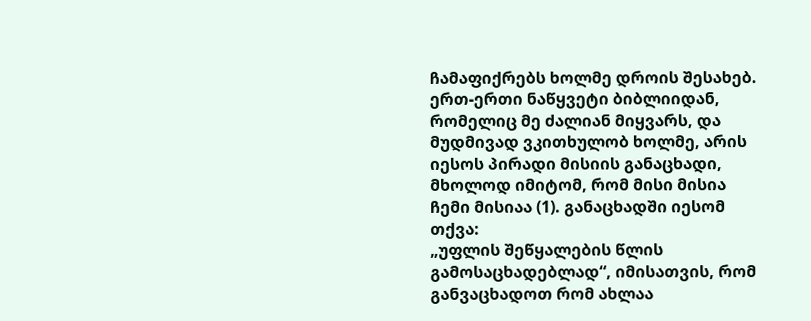ჩამაფიქრებს ხოლმე დროის შესახებ. ერთ-ერთი ნაწყვეტი ბიბლიიდან, რომელიც მე ძალიან მიყვარს, და მუდმივად ვკითხულობ ხოლმე, არის იესოს პირადი მისიის განაცხადი, მხოლოდ იმიტომ, რომ მისი მისია ჩემი მისიაა (1). განაცხადში იესომ თქვა:
„უფლის შეწყალების წლის გამოსაცხადებლად“, იმისათვის, რომ განვაცხადოთ რომ ახლაა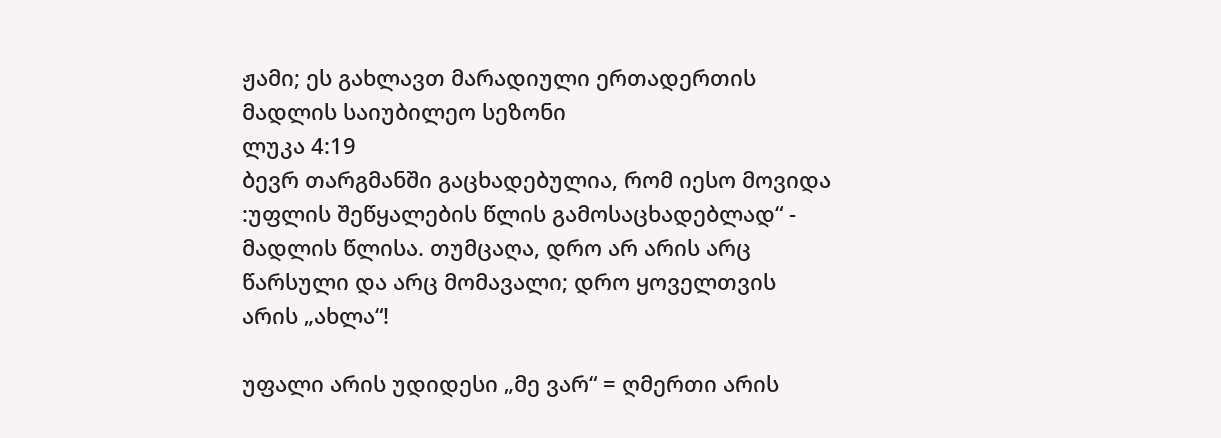ჟამი; ეს გახლავთ მარადიული ერთადერთის მადლის საიუბილეო სეზონი
ლუკა 4:19
ბევრ თარგმანში გაცხადებულია, რომ იესო მოვიდა :უფლის შეწყალების წლის გამოსაცხადებლად“ - მადლის წლისა. თუმცაღა, დრო არ არის არც წარსული და არც მომავალი; დრო ყოველთვის არის „ახლა“!

უფალი არის უდიდესი „მე ვარ“ = ღმერთი არის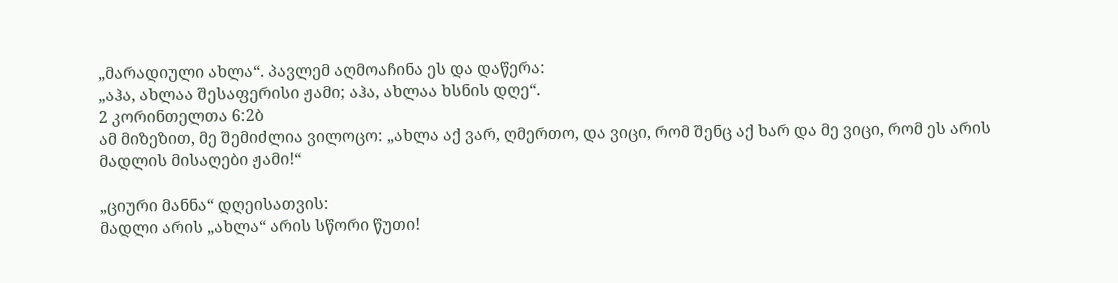„მარადიული ახლა“. პავლემ აღმოაჩინა ეს და დაწერა:
„აჰა, ახლაა შესაფერისი ჟამი; აჰა, ახლაა ხსნის დღე“.
2 კორინთელთა 6:2ბ
ამ მიზეზით, მე შემიძლია ვილოცო: „ახლა აქ ვარ, ღმერთო, და ვიცი, რომ შენც აქ ხარ და მე ვიცი, რომ ეს არის მადლის მისაღები ჟამი!“

„ციური მანნა“ დღეისათვის:
მადლი არის „ახლა“ არის სწორი წუთი!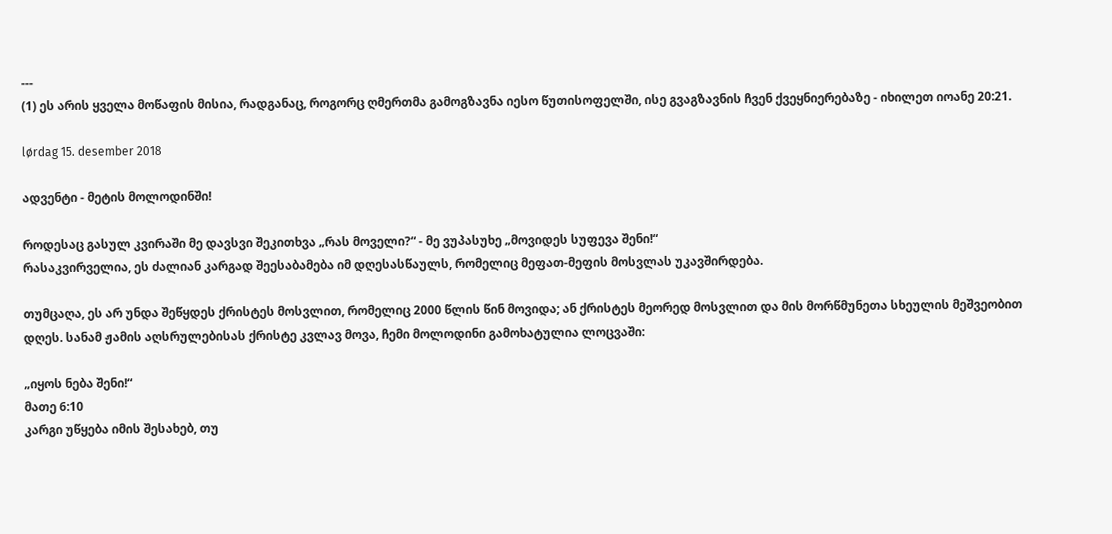---
(1) ეს არის ყველა მოწაფის მისია, რადგანაც, როგორც ღმერთმა გამოგზავნა იესო წუთისოფელში, ისე გვაგზავნის ჩვენ ქვეყნიერებაზე - იხილეთ იოანე 20:21.

lørdag 15. desember 2018

ადვენტი - მეტის მოლოდინში!

როდესაც გასულ კვირაში მე დავსვი შეკითხვა „რას მოველი?“ - მე ვუპასუხე „მოვიდეს სუფევა შენი!“
რასაკვირველია, ეს ძალიან კარგად შეესაბამება იმ დღესასწაულს, რომელიც მეფათ-მეფის მოსვლას უკავშირდება.

თუმცაღა, ეს არ უნდა შეწყდეს ქრისტეს მოსვლით, რომელიც 2000 წლის წინ მოვიდა; ან ქრისტეს მეორედ მოსვლით და მის მორწმუნეთა სხეულის მეშვეობით დღეს. სანამ ჟამის აღსრულებისას ქრისტე კვლავ მოვა, ჩემი მოლოდინი გამოხატულია ლოცვაში:

„იყოს ნება შენი!“
მათე 6:10
კარგი უწყება იმის შესახებ, თუ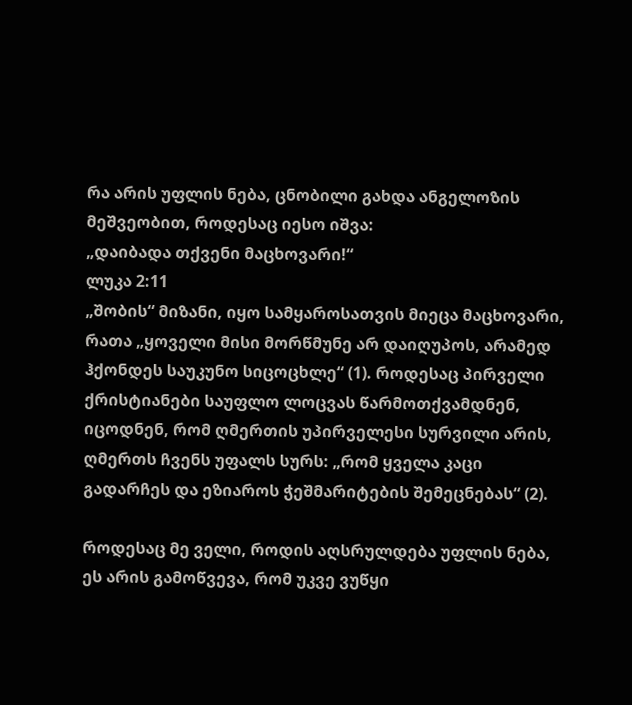რა არის უფლის ნება, ცნობილი გახდა ანგელოზის მეშვეობით, როდესაც იესო იშვა:
„დაიბადა თქვენი მაცხოვარი!“
ლუკა 2:11
„შობის“ მიზანი, იყო სამყაროსათვის მიეცა მაცხოვარი, რათა „ყოველი მისი მორწმუნე არ დაიღუპოს, არამედ ჰქონდეს საუკუნო სიცოცხლე“ (1). როდესაც პირველი ქრისტიანები საუფლო ლოცვას წარმოთქვამდნენ, იცოდნენ, რომ ღმერთის უპირველესი სურვილი არის, ღმერთს ჩვენს უფალს სურს: „რომ ყველა კაცი გადარჩეს და ეზიაროს ჭეშმარიტების შემეცნებას“ (2).

როდესაც მე ველი, როდის აღსრულდება უფლის ნება, ეს არის გამოწვევა, რომ უკვე ვუწყი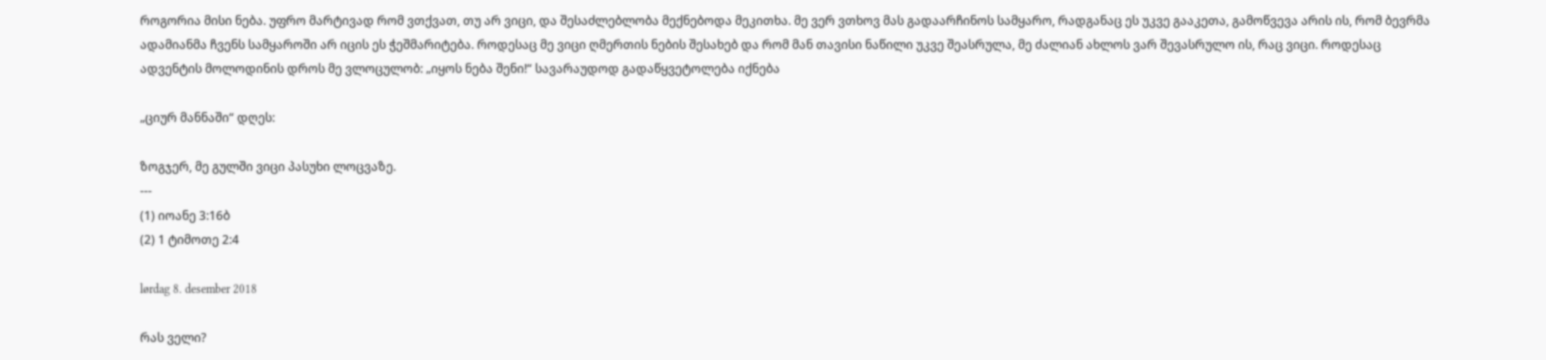როგორია მისი ნება. უფრო მარტივად რომ ვთქვათ, თუ არ ვიცი, და შესაძლებლობა მექნებოდა მეკითხა. მე ვერ ვთხოვ მას გადაარჩინოს სამყარო, რადგანაც ეს უკვე გააკეთა, გამოწვევა არის ის, რომ ბევრმა ადამიანმა ჩვენს სამყაროში არ იცის ეს ჭეშმარიტება. როდესაც მე ვიცი ღმერთის ნების შესახებ და რომ მან თავისი ნაწილი უკვე შეასრულა, მე ძალიან ახლოს ვარ შევასრულო ის, რაც ვიცი. როდესაც ადვენტის მოლოდინის დროს მე ვლოცულობ: „იყოს ნება შენი!“ სავარაუდოდ გადაწყვეტოლება იქნება

„ციურ მანნაში“ დღეს:

ზოგჯერ, მე გულში ვიცი პასუხი ლოცვაზე.
---
(1) იოანე 3:16ბ
(2) 1 ტიმოთე 2:4

lørdag 8. desember 2018

რას ველი?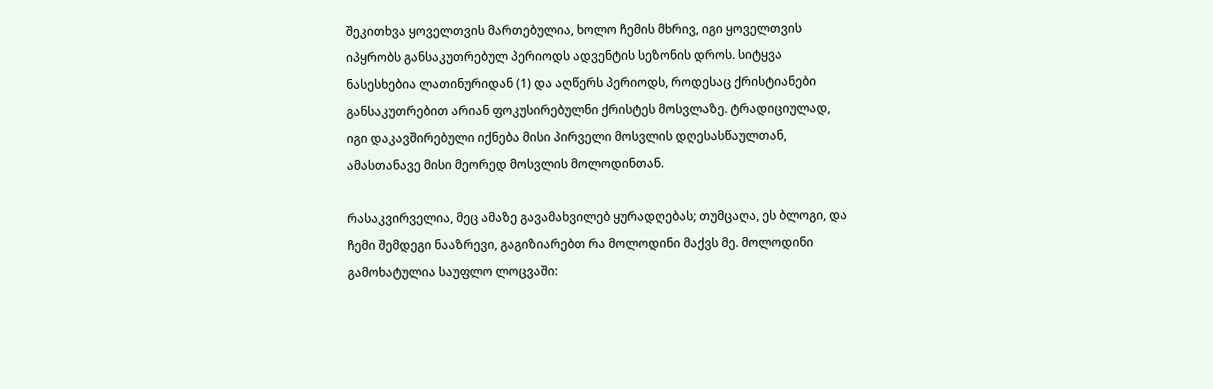შეკითხვა ყოველთვის მართებულია, ხოლო ჩემის მხრივ, იგი ყოველთვის იპყრობს განსაკუთრებულ პერიოდს ადვენტის სეზონის დროს. სიტყვა ნასესხებია ლათინურიდან (1) და აღწერს პერიოდს, როდესაც ქრისტიანები განსაკუთრებით არიან ფოკუსირებულნი ქრისტეს მოსვლაზე. ტრადიციულად, იგი დაკავშირებული იქნება მისი პირველი მოსვლის დღესასწაულთან, ამასთანავე მისი მეორედ მოსვლის მოლოდინთან.

რასაკვირველია, მეც ამაზე გავამახვილებ ყურადღებას; თუმცაღა, ეს ბლოგი, და ჩემი შემდეგი ნააზრევი, გაგიზიარებთ რა მოლოდინი მაქვს მე. მოლოდინი გამოხატულია საუფლო ლოცვაში: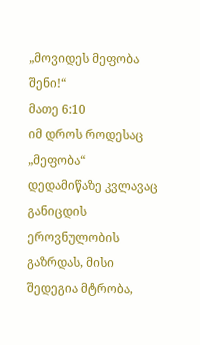„მოვიდეს მეფობა შენი!“
მათე 6:10
იმ დროს როდესაც „მეფობა“ დედამიწაზე კვლავაც განიცდის ეროვნულობის გაზრდას, მისი შედეგია მტრობა,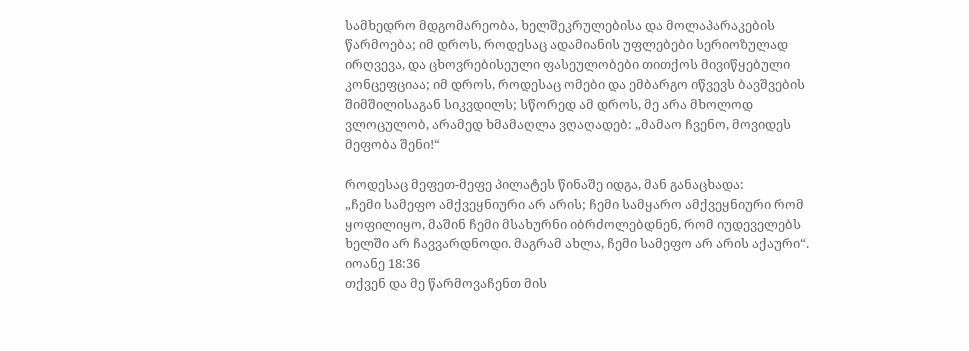სამხედრო მდგომარეობა, ხელშეკრულებისა და მოლაპარაკების წარმოება; იმ დროს, როდესაც ადამიანის უფლებები სერიოზულად ირღვევა, და ცხოვრებისეული ფასეულობები თითქოს მივიწყებული კონცეფციაა; იმ დროს, როდესაც ომები და ემბარგო იწვევს ბავშვების შიმშილისაგან სიკვდილს; სწორედ ამ დროს, მე არა მხოლოდ ვლოცულობ, არამედ ხმამაღლა ვღაღადებ: „მამაო ჩვენო, მოვიდეს მეფობა შენი!“

როდესაც მეფეთ-მეფე პილატეს წინაშე იდგა, მან განაცხადა:
„ჩემი სამეფო ამქვეყნიური არ არის; ჩემი სამყარო ამქვეყნიური რომ ყოფილიყო, მაშინ ჩემი მსახურნი იბრძოლებდნენ, რომ იუდეველებს ხელში არ ჩავვარდნოდი. მაგრამ ახლა, ჩემი სამეფო არ არის აქაური“.
იოანე 18:36
თქვენ და მე წარმოვაჩენთ მის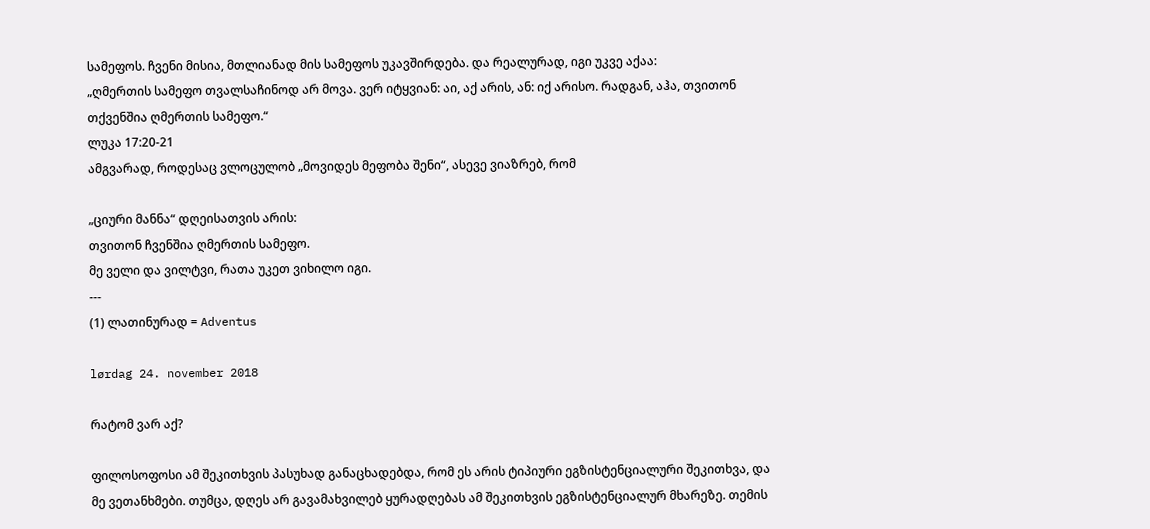სამეფოს. ჩვენი მისია, მთლიანად მის სამეფოს უკავშირდება. და რეალურად, იგი უკვე აქაა:
„ღმერთის სამეფო თვალსაჩინოდ არ მოვა. ვერ იტყვიან: აი, აქ არის, ან: იქ არისო. რადგან, აჰა, თვითონ თქვენშია ღმერთის სამეფო.“
ლუკა 17:20-21
ამგვარად, როდესაც ვლოცულობ „მოვიდეს მეფობა შენი“, ასევე ვიაზრებ, რომ

„ციური მანნა“ დღეისათვის არის:
თვითონ ჩვენშია ღმერთის სამეფო.
მე ველი და ვილტვი, რათა უკეთ ვიხილო იგი.
---
(1) ლათინურად = Adventus

lørdag 24. november 2018

რატომ ვარ აქ?

ფილოსოფოსი ამ შეკითხვის პასუხად განაცხადებდა, რომ ეს არის ტიპიური ეგზისტენციალური შეკითხვა, და მე ვეთანხმები. თუმცა, დღეს არ გავამახვილებ ყურადღებას ამ შეკითხვის ეგზისტენციალურ მხარეზე. თემის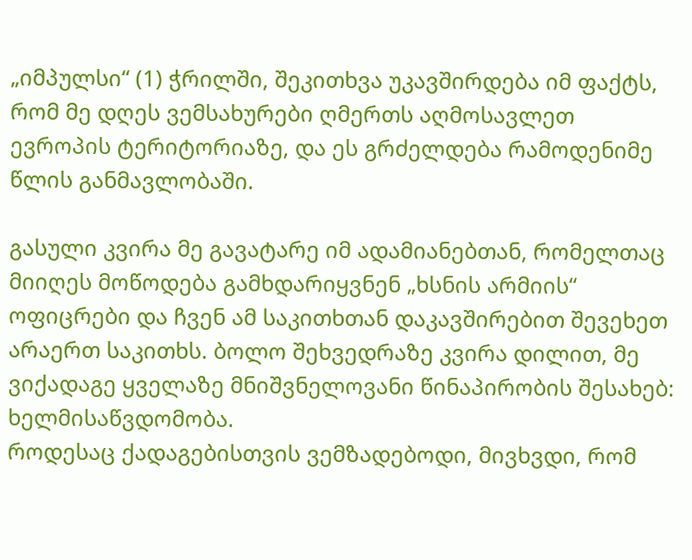„იმპულსი“ (1) ჭრილში, შეკითხვა უკავშირდება იმ ფაქტს, რომ მე დღეს ვემსახურები ღმერთს აღმოსავლეთ ევროპის ტერიტორიაზე, და ეს გრძელდება რამოდენიმე წლის განმავლობაში.

გასული კვირა მე გავატარე იმ ადამიანებთან, რომელთაც მიიღეს მოწოდება გამხდარიყვნენ „ხსნის არმიის“ ოფიცრები და ჩვენ ამ საკითხთან დაკავშირებით შევეხეთ არაერთ საკითხს. ბოლო შეხვედრაზე კვირა დილით, მე ვიქადაგე ყველაზე მნიშვნელოვანი წინაპირობის შესახებ:
ხელმისაწვდომობა.
როდესაც ქადაგებისთვის ვემზადებოდი, მივხვდი, რომ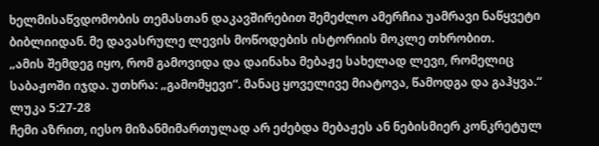ხელმისაწვდომობის თემასთან დაკავშირებით შემეძლო ამერჩია უამრავი ნაწყვეტი ბიბლიიდან. მე დავასრულე ლევის მოწოდების ისტორიის მოკლე თხრობით.
„ამის შემდეგ იყო, რომ გამოვიდა და დაინახა მებაჟე სახელად ლევი, რომელიც საბაჟოში იჯდა. უთხრა: „გამომყევი“. მანაც ყოველივე მიატოვა, წამოდგა და გაჰყვა.“
ლუკა 5:27-28
ჩემი აზრით, იესო მიზანმიმართულად არ ეძებდა მებაჟეს ან ნებისმიერ კონკრეტულ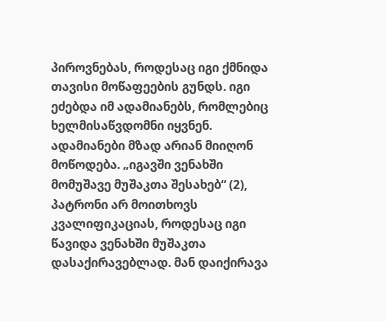პიროვნებას, როდესაც იგი ქმნიდა თავისი მოწაფეების გუნდს. იგი ეძებდა იმ ადამიანებს, რომლებიც ხელმისაწვდომნი იყვნენ. ადამიანები მზად არიან მიიღონ მოწოდება. „იგავში ვენახში მომუშავე მუშაკთა შესახებ“ (2), პატრონი არ მოითხოვს კვალიფიკაციას, როდესაც იგი წავიდა ვენახში მუშაკთა დასაქირავებლად. მან დაიქირავა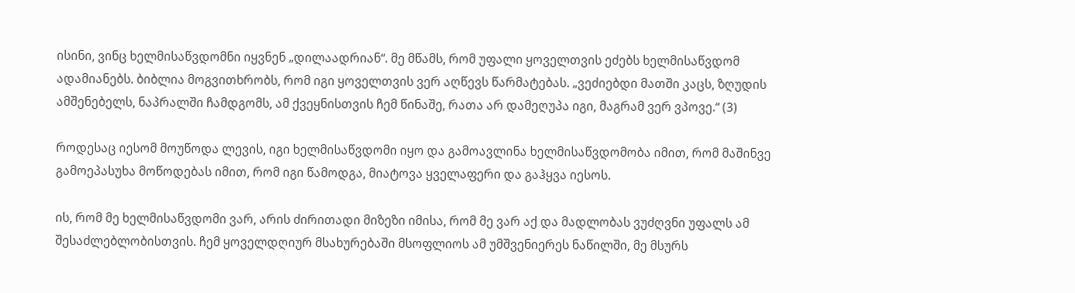ისინი, ვინც ხელმისაწვდომნი იყვნენ „დილაადრიან“. მე მწამს, რომ უფალი ყოველთვის ეძებს ხელმისაწვდომ ადამიანებს. ბიბლია მოგვითხრობს, რომ იგი ყოველთვის ვერ აღწევს წარმატებას. „ვეძიებდი მათში კაცს, ზღუდის ამშენებელს, ნაპრალში ჩამდგომს, ამ ქვეყნისთვის ჩემ წინაშე, რათა არ დამეღუპა იგი, მაგრამ ვერ ვპოვე.“ (3)

როდესაც იესომ მოუწოდა ლევის, იგი ხელმისაწვდომი იყო და გამოავლინა ხელმისაწვდომობა იმით, რომ მაშინვე გამოეპასუხა მოწოდებას იმით, რომ იგი წამოდგა, მიატოვა ყველაფერი და გაჰყვა იესოს.

ის, რომ მე ხელმისაწვდომი ვარ, არის ძირითადი მიზეზი იმისა, რომ მე ვარ აქ და მადლობას ვუძღვნი უფალს ამ შესაძლებლობისთვის. ჩემ ყოველდღიურ მსახურებაში მსოფლიოს ამ უმშვენიერეს ნაწილში, მე მსურს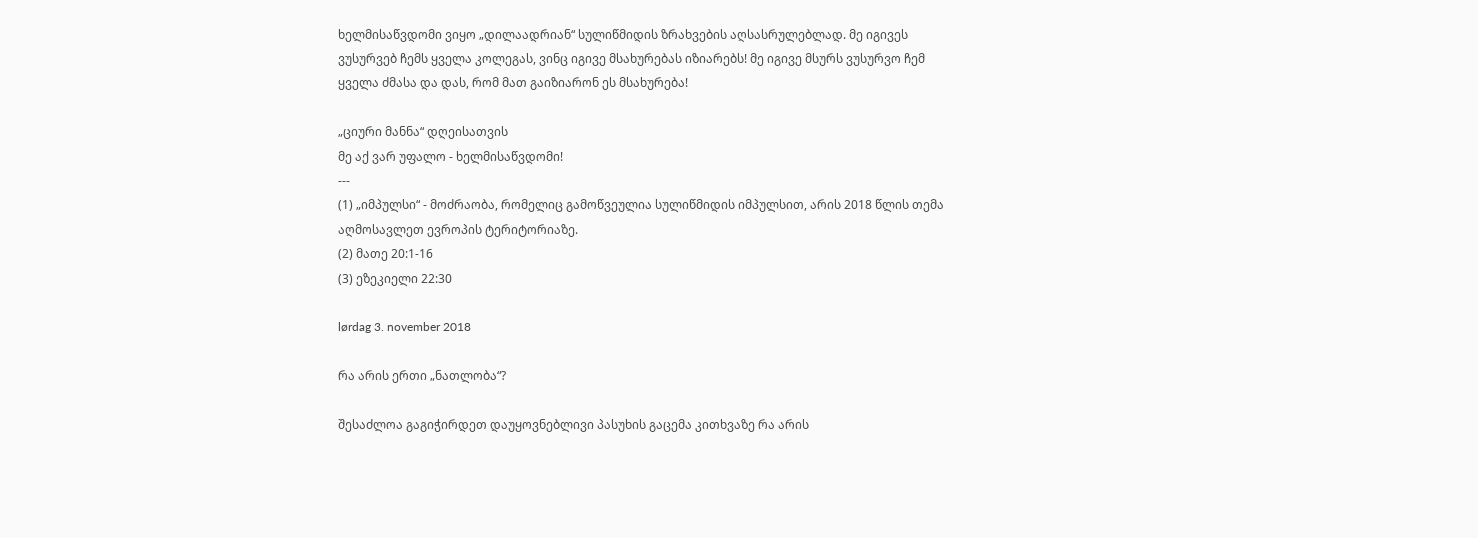ხელმისაწვდომი ვიყო „დილაადრიან“ სულიწმიდის ზრახვების აღსასრულებლად. მე იგივეს ვუსურვებ ჩემს ყველა კოლეგას, ვინც იგივე მსახურებას იზიარებს! მე იგივე მსურს ვუსურვო ჩემ ყველა ძმასა და დას, რომ მათ გაიზიარონ ეს მსახურება!

„ციური მანნა“ დღეისათვის
მე აქ ვარ უფალო - ხელმისაწვდომი!
---
(1) „იმპულსი“ - მოძრაობა, რომელიც გამოწვეულია სულიწმიდის იმპულსით, არის 2018 წლის თემა აღმოსავლეთ ევროპის ტერიტორიაზე.
(2) მათე 20:1-16
(3) ეზეკიელი 22:30

lørdag 3. november 2018

რა არის ერთი „ნათლობა“?

შესაძლოა გაგიჭირდეთ დაუყოვნებლივი პასუხის გაცემა კითხვაზე რა არის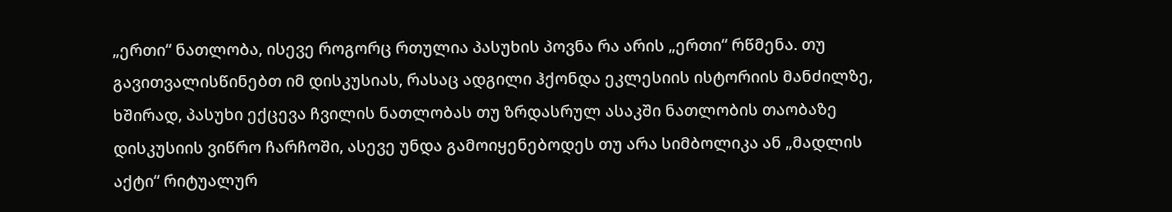„ერთი“ ნათლობა, ისევე როგორც რთულია პასუხის პოვნა რა არის „ერთი“ რწმენა. თუ გავითვალისწინებთ იმ დისკუსიას, რასაც ადგილი ჰქონდა ეკლესიის ისტორიის მანძილზე, ხშირად, პასუხი ექცევა ჩვილის ნათლობას თუ ზრდასრულ ასაკში ნათლობის თაობაზე დისკუსიის ვიწრო ჩარჩოში, ასევე უნდა გამოიყენებოდეს თუ არა სიმბოლიკა ან „მადლის აქტი“ რიტუალურ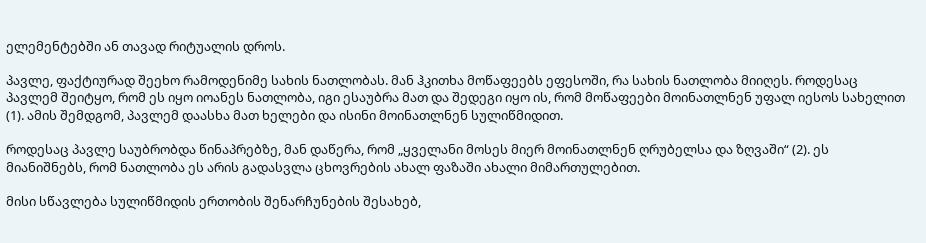ელემენტებში ან თავად რიტუალის დროს.

პავლე, ფაქტიურად შეეხო რამოდენიმე სახის ნათლობას. მან ჰკითხა მოწაფეებს ეფესოში, რა სახის ნათლობა მიიღეს. როდესაც პავლემ შეიტყო, რომ ეს იყო იოანეს ნათლობა, იგი ესაუბრა მათ და შედეგი იყო ის, რომ მოწაფეები მოინათლნენ უფალ იესოს სახელით (1). ამის შემდგომ, პავლემ დაასხა მათ ხელები და ისინი მოინათლნენ სულიწმიდით.

როდესაც პავლე საუბრობდა წინაპრებზე, მან დაწერა, რომ „ყველანი მოსეს მიერ მოინათლნენ ღრუბელსა და ზღვაში“ (2). ეს მიანიშნებს, რომ ნათლობა ეს არის გადასვლა ცხოვრების ახალ ფაზაში ახალი მიმართულებით.

მისი სწავლება სულიწმიდის ერთობის შენარჩუნების შესახებ,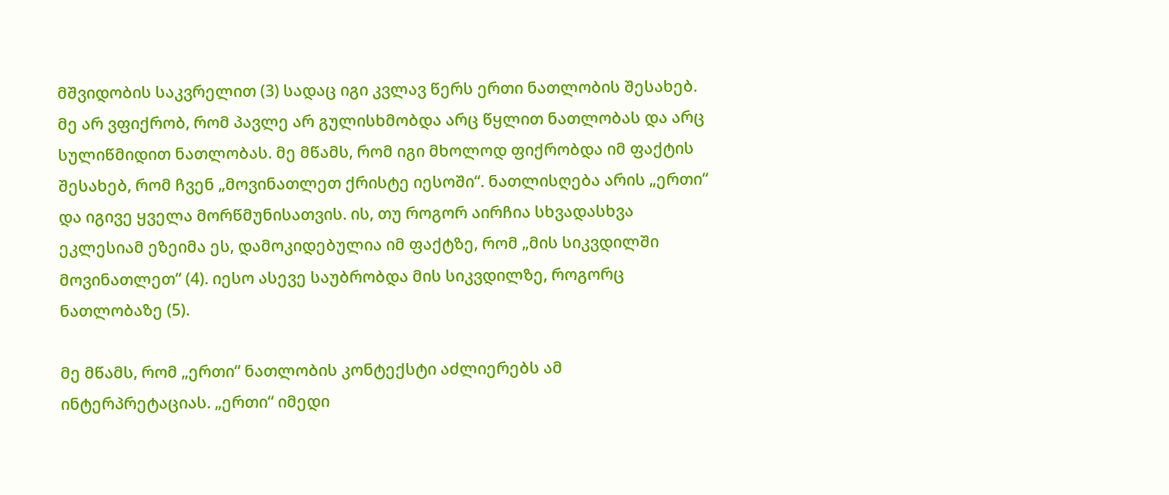მშვიდობის საკვრელით (3) სადაც იგი კვლავ წერს ერთი ნათლობის შესახებ. მე არ ვფიქრობ, რომ პავლე არ გულისხმობდა არც წყლით ნათლობას და არც სულიწმიდით ნათლობას. მე მწამს, რომ იგი მხოლოდ ფიქრობდა იმ ფაქტის შესახებ, რომ ჩვენ „მოვინათლეთ ქრისტე იესოში“. ნათლისღება არის „ერთი“ და იგივე ყველა მორწმუნისათვის. ის, თუ როგორ აირჩია სხვადასხვა ეკლესიამ ეზეიმა ეს, დამოკიდებულია იმ ფაქტზე, რომ „მის სიკვდილში მოვინათლეთ“ (4). იესო ასევე საუბრობდა მის სიკვდილზე, როგორც ნათლობაზე (5).

მე მწამს, რომ „ერთი“ ნათლობის კონტექსტი აძლიერებს ამ ინტერპრეტაციას. „ერთი“ იმედი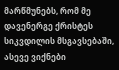მარწმუნებს, რომ მე დავენერგე ქრისტეს სიკვდილის მსგავსებაში, ასევე ვიქნები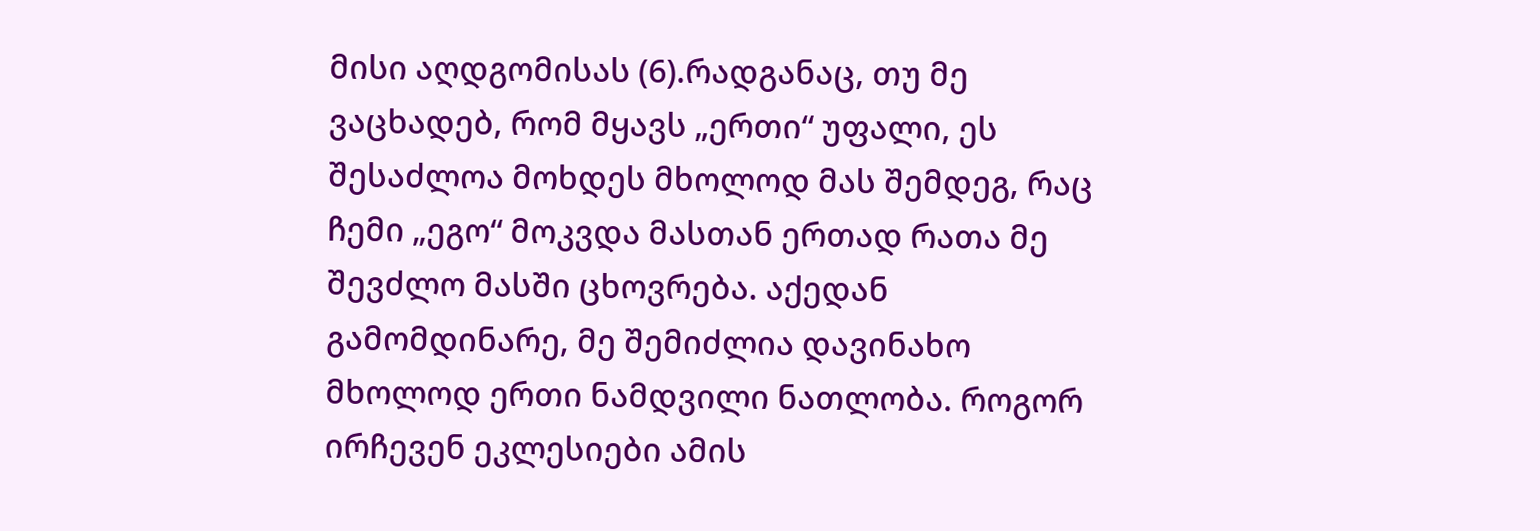მისი აღდგომისას (6).რადგანაც, თუ მე ვაცხადებ, რომ მყავს „ერთი“ უფალი, ეს შესაძლოა მოხდეს მხოლოდ მას შემდეგ, რაც ჩემი „ეგო“ მოკვდა მასთან ერთად რათა მე შევძლო მასში ცხოვრება. აქედან გამომდინარე, მე შემიძლია დავინახო მხოლოდ ერთი ნამდვილი ნათლობა. როგორ ირჩევენ ეკლესიები ამის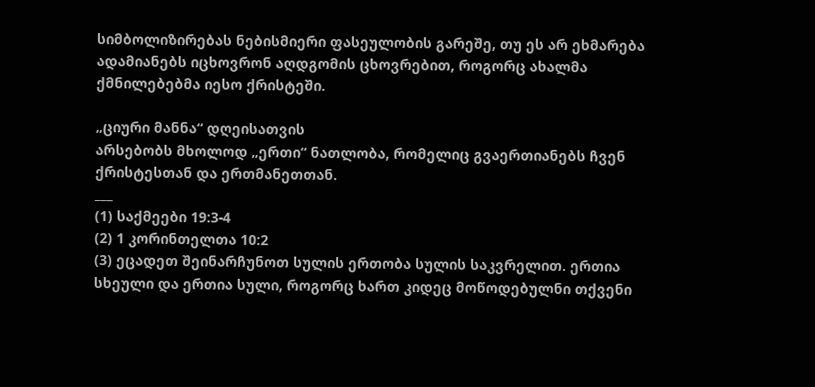სიმბოლიზირებას ნებისმიერი ფასეულობის გარეშე, თუ ეს არ ეხმარება ადამიანებს იცხოვრონ აღდგომის ცხოვრებით, როგორც ახალმა ქმნილებებმა იესო ქრისტეში.

„ციური მანნა“ დღეისათვის
არსებობს მხოლოდ „ერთი“ ნათლობა, რომელიც გვაერთიანებს ჩვენ ქრისტესთან და ერთმანეთთან.
___
(1) საქმეები 19:3-4
(2) 1 კორინთელთა 10:2
(3) ეცადეთ შეინარჩუნოთ სულის ერთობა სულის საკვრელით. ერთია სხეული და ერთია სული, როგორც ხართ კიდეც მოწოდებულნი თქვენი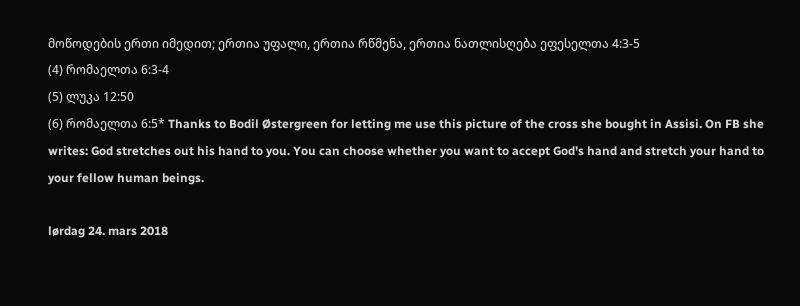მოწოდების ერთი იმედით; ერთია უფალი, ერთია რწმენა, ერთია ნათლისღება ეფესელთა 4:3-5
(4) რომაელთა 6:3-4
(5) ლუკა 12:50
(6) რომაელთა 6:5* Thanks to Bodil Østergreen for letting me use this picture of the cross she bought in Assisi. On FB she writes: God stretches out his hand to you. You can choose whether you want to accept God's hand and stretch your hand to your fellow human beings.

lørdag 24. mars 2018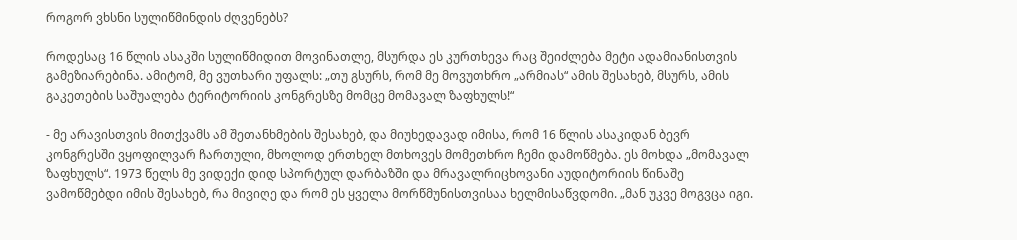როგორ ვხსნი სულიწმინდის ძღვენებს?

როდესაც 16 წლის ასაკში სულიწმიდით მოვინათლე, მსურდა ეს კურთხევა რაც შეიძლება მეტი ადამიანისთვის გამეზიარებინა. ამიტომ, მე ვუთხარი უფალს: „თუ გსურს, რომ მე მოვუთხრო „არმიას“ ამის შესახებ, მსურს, ამის გაკეთების საშუალება ტერიტორიის კონგრესზე მომცე მომავალ ზაფხულს!“

- მე არავისთვის მითქვამს ამ შეთანხმების შესახებ, და მიუხედავად იმისა, რომ 16 წლის ასაკიდან ბევრ კონგრესში ვყოფილვარ ჩართული, მხოლოდ ერთხელ მთხოვეს მომეთხრო ჩემი დამოწმება. ეს მოხდა „მომავალ ზაფხულს“. 1973 წელს მე ვიდექი დიდ სპორტულ დარბაზში და მრავალრიცხოვანი აუდიტორიის წინაშე ვამოწმებდი იმის შესახებ, რა მივიღე და რომ ეს ყველა მორწმუნისთვისაა ხელმისაწვდომი. „მან უკვე მოგვცა იგი.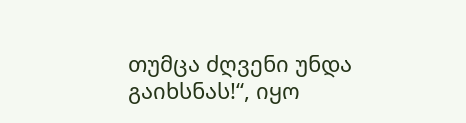თუმცა ძღვენი უნდა გაიხსნას!“, იყო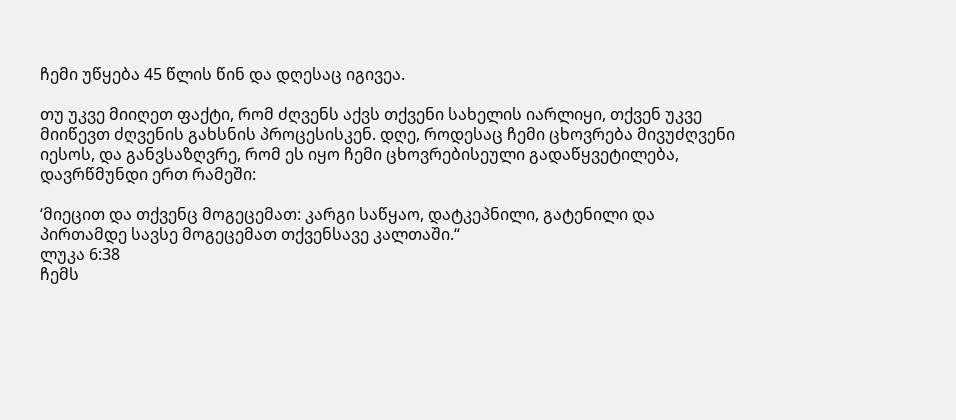ჩემი უწყება 45 წლის წინ და დღესაც იგივეა.

თუ უკვე მიიღეთ ფაქტი, რომ ძღვენს აქვს თქვენი სახელის იარლიყი, თქვენ უკვე მიიწევთ ძღვენის გახსნის პროცესისკენ. დღე, როდესაც ჩემი ცხოვრება მივუძღვენი იესოს, და განვსაზღვრე, რომ ეს იყო ჩემი ცხოვრებისეული გადაწყვეტილება, დავრწმუნდი ერთ რამეში:

‘მიეცით და თქვენც მოგეცემათ: კარგი საწყაო, დატკეპნილი, გატენილი და პირთამდე სავსე მოგეცემათ თქვენსავე კალთაში.“
ლუკა 6:38
ჩემს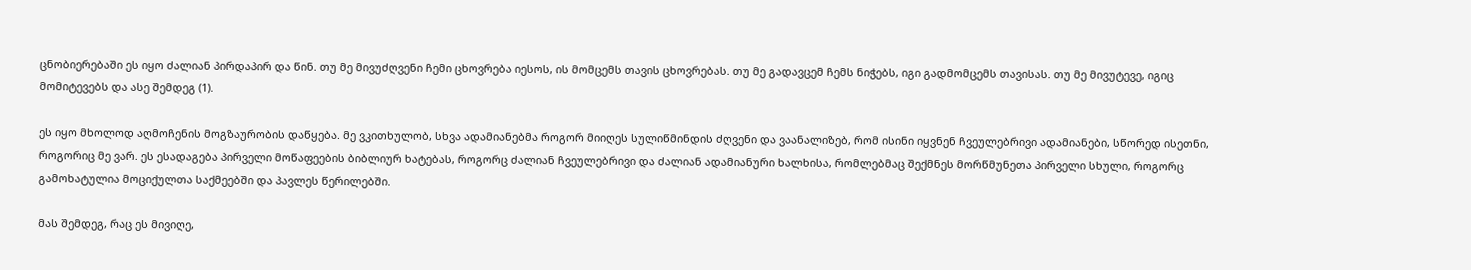ცნობიერებაში ეს იყო ძალიან პირდაპირ და წინ. თუ მე მივუძღვენი ჩემი ცხოვრება იესოს, ის მომცემს თავის ცხოვრებას. თუ მე გადავცემ ჩემს ნიჭებს, იგი გადმომცემს თავისას. თუ მე მივუტევე, იგიც მომიტევებს და ასე შემდეგ (1).

ეს იყო მხოლოდ აღმოჩენის მოგზაურობის დაწყება. მე ვკითხულობ, სხვა ადამიანებმა როგორ მიიღეს სულიწმინდის ძღვენი და ვაანალიზებ, რომ ისინი იყვნენ ჩვეულებრივი ადამიანები, სწორედ ისეთნი, როგორიც მე ვარ. ეს ესადაგება პირველი მოწაფეების ბიბლიურ ხატებას, როგორც ძალიან ჩვეულებრივი და ძალიან ადამიანური ხალხისა, რომლებმაც შექმნეს მორწმუნეთა პირველი სხული, როგორც გამოხატულია მოციქულთა საქმეებში და პავლეს წერილებში.

მას შემდეგ, რაც ეს მივიღე,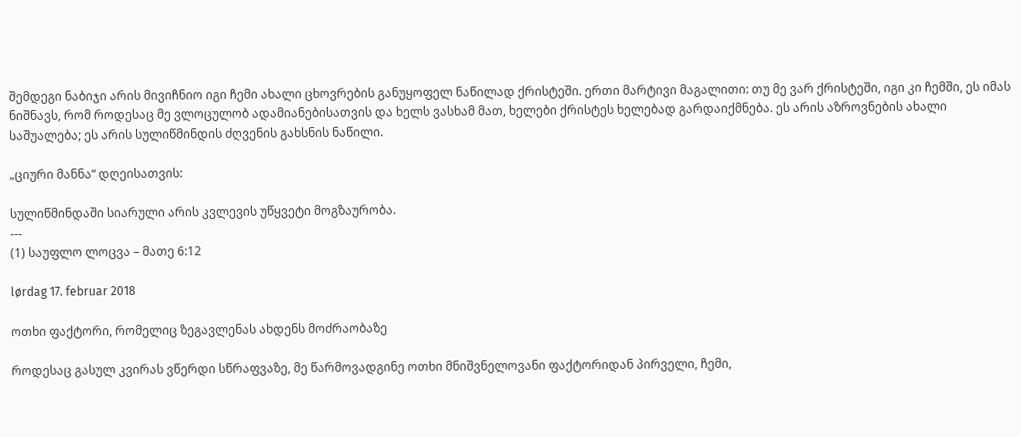შემდეგი ნაბიჯი არის მივიჩნიო იგი ჩემი ახალი ცხოვრების განუყოფელ ნაწილად ქრისტეში. ერთი მარტივი მაგალითი: თუ მე ვარ ქრისტეში, იგი კი ჩემში, ეს იმას ნიშნავს, რომ როდესაც მე ვლოცულობ ადამიანებისათვის და ხელს ვასხამ მათ, ხელები ქრისტეს ხელებად გარდაიქმნება. ეს არის აზროვნების ახალი საშუალება; ეს არის სულიწმინდის ძღვენის გახსნის ნაწილი.

„ციური მანნა“ დღეისათვის:

სულიწმინდაში სიარული არის კვლევის უწყვეტი მოგზაურობა.
---
(1) საუფლო ლოცვა – მათე 6:12

lørdag 17. februar 2018

ოთხი ფაქტორი, რომელიც ზეგავლენას ახდენს მოძრაობაზე

როდესაც გასულ კვირას ვწერდი სწრაფვაზე, მე წარმოვადგინე ოთხი მნიშვნელოვანი ფაქტორიდან პირველი, ჩემი,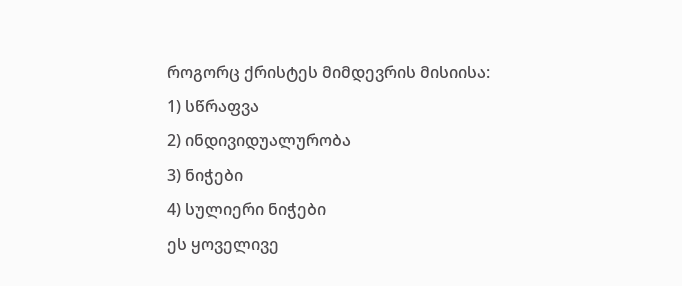როგორც ქრისტეს მიმდევრის მისიისა:
1) სწრაფვა
2) ინდივიდუალურობა
3) ნიჭები
4) სულიერი ნიჭები
ეს ყოველივე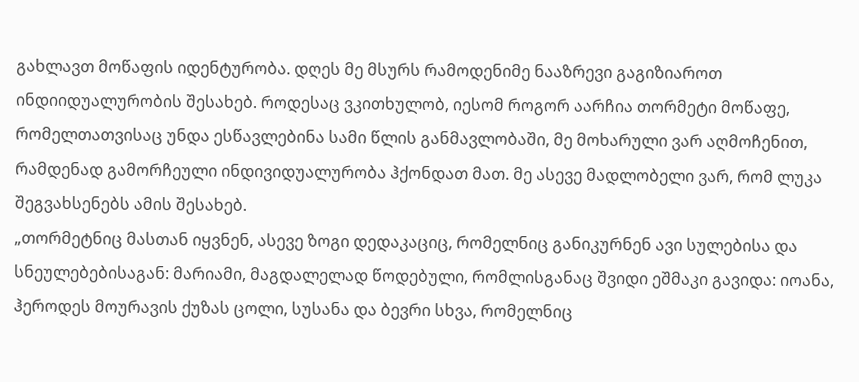გახლავთ მოწაფის იდენტურობა. დღეს მე მსურს რამოდენიმე ნააზრევი გაგიზიაროთ ინდიიდუალურობის შესახებ. როდესაც ვკითხულობ, იესომ როგორ აარჩია თორმეტი მოწაფე, რომელთათვისაც უნდა ესწავლებინა სამი წლის განმავლობაში, მე მოხარული ვარ აღმოჩენით, რამდენად გამორჩეული ინდივიდუალურობა ჰქონდათ მათ. მე ასევე მადლობელი ვარ, რომ ლუკა შეგვახსენებს ამის შესახებ.
„თორმეტნიც მასთან იყვნენ, ასევე ზოგი დედაკაციც, რომელნიც განიკურნენ ავი სულებისა და სნეულებებისაგან: მარიამი, მაგდალელად წოდებული, რომლისგანაც შვიდი ეშმაკი გავიდა: იოანა, ჰეროდეს მოურავის ქუზას ცოლი, სუსანა და ბევრი სხვა, რომელნიც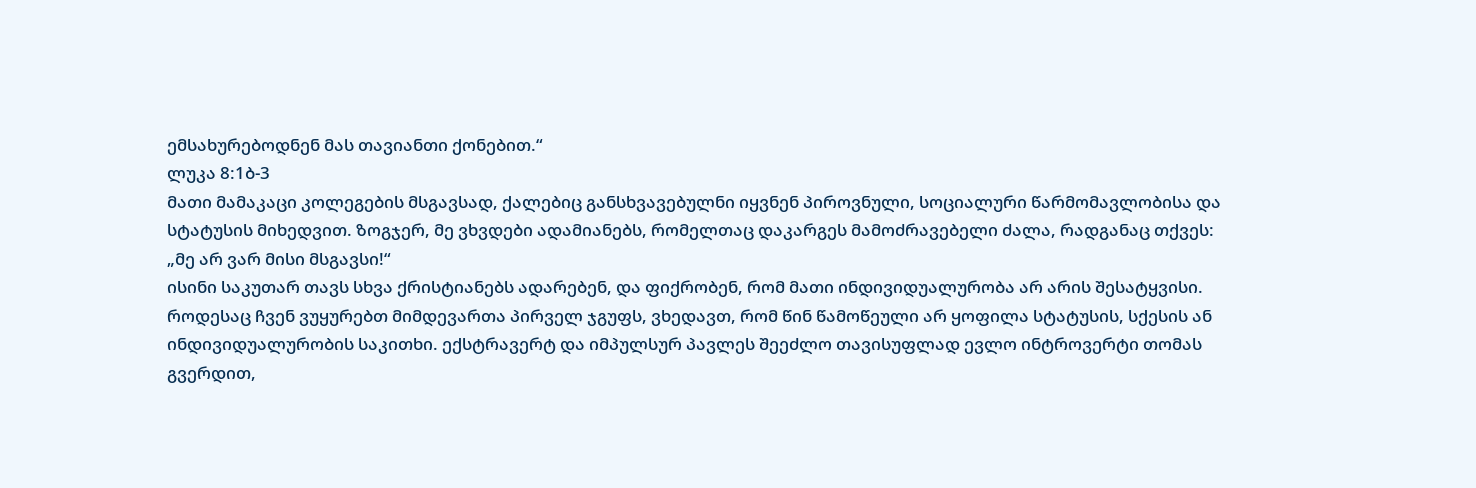ემსახურებოდნენ მას თავიანთი ქონებით.“
ლუკა 8:1ბ-3
მათი მამაკაცი კოლეგების მსგავსად, ქალებიც განსხვავებულნი იყვნენ პიროვნული, სოციალური წარმომავლობისა და სტატუსის მიხედვით. ზოგჯერ, მე ვხვდები ადამიანებს, რომელთაც დაკარგეს მამოძრავებელი ძალა, რადგანაც თქვეს:
„მე არ ვარ მისი მსგავსი!“
ისინი საკუთარ თავს სხვა ქრისტიანებს ადარებენ, და ფიქრობენ, რომ მათი ინდივიდუალურობა არ არის შესატყვისი. როდესაც ჩვენ ვუყურებთ მიმდევართა პირველ ჯგუფს, ვხედავთ, რომ წინ წამოწეული არ ყოფილა სტატუსის, სქესის ან ინდივიდუალურობის საკითხი. ექსტრავერტ და იმპულსურ პავლეს შეეძლო თავისუფლად ევლო ინტროვერტი თომას გვერდით,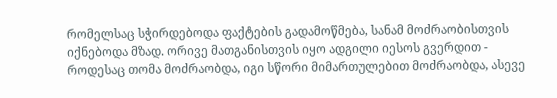რომელსაც სჭირდებოდა ფაქტების გადამოწმება, სანამ მოძრაობისთვის იქნებოდა მზად. ორივე მათგანისთვის იყო ადგილი იესოს გვერდით - როდესაც თომა მოძრაობდა, იგი სწორი მიმართულებით მოძრაობდა, ასევე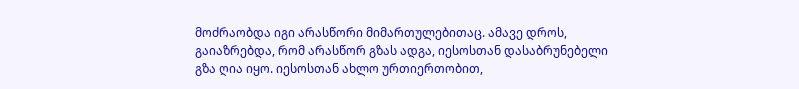მოძრაობდა იგი არასწორი მიმართულებითაც. ამავე დროს, გაიაზრებდა, რომ არასწორ გზას ადგა, იესოსთან დასაბრუნებელი გზა ღია იყო. იესოსთან ახლო ურთიერთობით,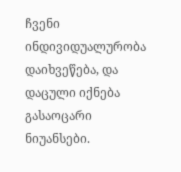ჩვენი ინდივიდუალურობა დაიხვეწება, და დაცული იქნება გასაოცარი ნიუანსები.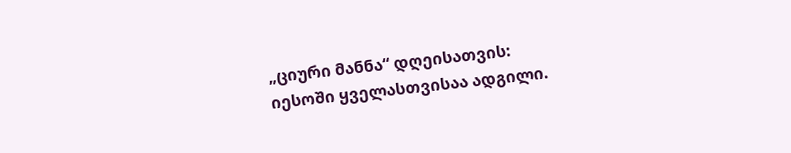„ციური მანნა“ დღეისათვის:
იესოში ყველასთვისაა ადგილი.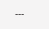---